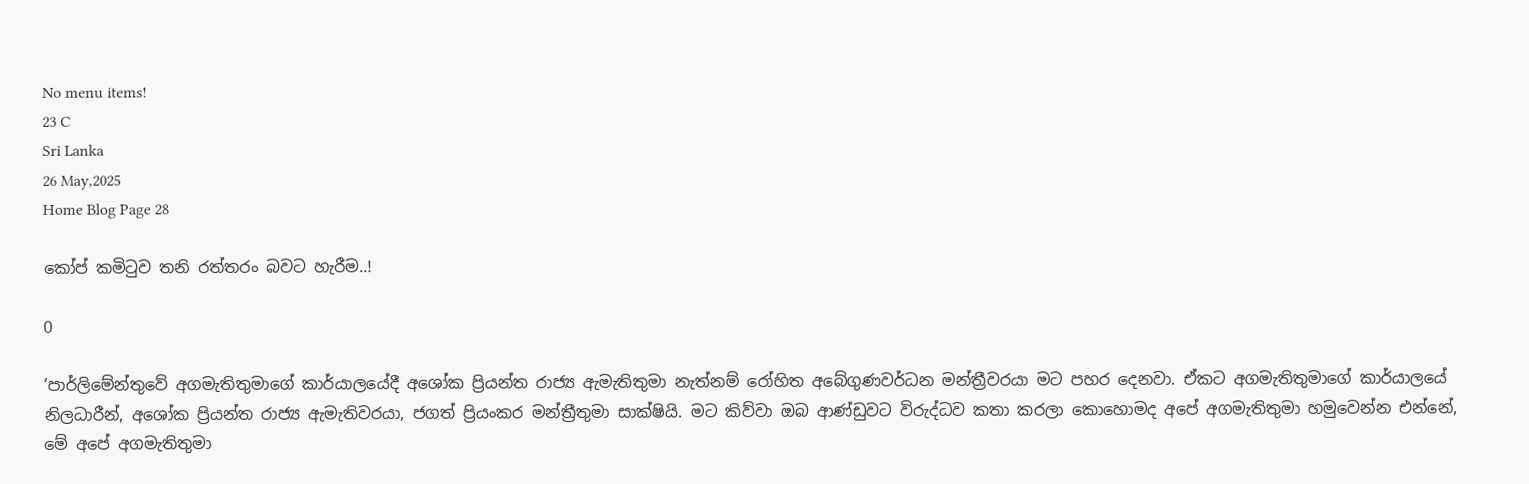No menu items!
23 C
Sri Lanka
26 May,2025
Home Blog Page 28

කෝප් කමිටුව තනි රත්තරං බවට හැරීම..!

0

‘පාර්ලිමේන්තුවේ අගමැතිතුමාගේ කාර්යාලයේදී අශෝක ප්‍රියන්ත රාජ්‍ය ඇමැතිතුමා නැත්නම් රෝහිත අබේගුණවර්ධන මන්ත්‍රීවරයා මට පහර දෙනවා. ඒකට අගමැතිතුමාගේ කාර්යාලයේ නිලධාරීන්, අශෝක ප්‍රියන්ත රාජ්‍ය ඇමැතිවරයා, ජගත් ප්‍රියංකර මන්ත්‍රීතුමා සාක්ෂියි. මට කිව්වා ඔබ ආණ්ඩුවට විරුද්ධව කතා කරලා කොහොමද අපේ අගමැතිතුමා හමුවෙන්න එන්නේ, මේ අපේ අගමැතිතුමා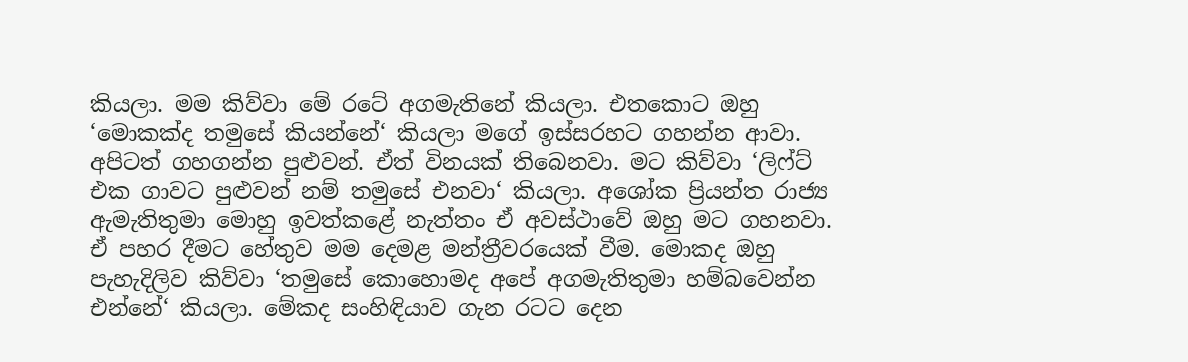කියලා. මම කිව්වා මේ රටේ අගමැතිනේ කියලා. එතකොට ඔහු ‘මොකක්ද තමුසේ කියන්නේ‘ කියලා මගේ ඉස්සරහට ගහන්න ආවා. අපිටත් ගහගන්න පුළුවන්. ඒත් විනයක් තිබෙනවා. මට කිව්වා ‘ලිෆ්ට් එක ගාවට පුළුවන් නම් තමුසේ එනවා‘ කියලා. අශෝක ප්‍රියන්ත රාජ්‍ය ඇමැතිතුමා මොහු ඉවත්කළේ නැත්තං ඒ අවස්ථාවේ ඔහු මට ගහනවා. ඒ පහර දීමට හේතුව මම දෙමළ මන්ත්‍රීවරයෙක් වීම. මොකද ඔහු පැහැදිලිව කිව්වා ‘තමුසේ කොහොමද අපේ අගමැතිතුමා හම්බවෙන්න එන්නේ‘ කියලා. මේකද සංහිඳියාව ගැන රටට දෙන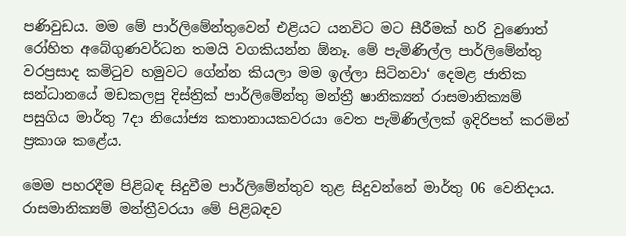පණිවුඩය. මම මේ පාර්ලිමේන්තුවෙන් එළියට යනවිට මට සීරීමක් හරි වුණොත් රෝහිත අබේගුණවර්ධන තමයි වගකියන්න ඕනෑ. මේ පැමිණිල්ල පාර්ලිමේන්තු වරප්‍රසාද කමිටුව හමුවට ගේන්න කියලා මම ඉල්ලා සිටිනවා‘ දෙමළ ජාතික සන්ධානයේ මඩකලපු දිස්ත්‍රික් පාර්ලිමේන්තු මන්ත්‍රී ෂානික්‍යන් රාසමානික්‍යම් පසුගිය මාර්තු 7දා නියෝජ්‍ය කතානායකවරයා වෙත පැමිණිල්ලක් ඉදිරිපත් කරමින් ප්‍රකාශ කළේය.

මෙම පහරදීම පිළිබඳ සිදුවීම පාර්ලිමේන්තුව තුළ සිදුවන්නේ මාර්තු 06 වෙනිදාය. රාසමානික්‍යම් මන්ත්‍රීවරයා මේ පිළිබඳව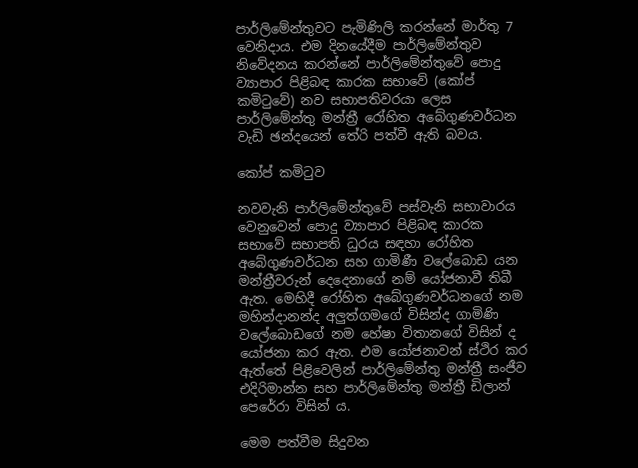පාර්ලිමේන්තුවට පැමිණිලි කරන්නේ මාර්තු 7 වෙනිදාය. එම දිනයේදීම පාර්ලිමේන්තුව නිවේදනය කරන්නේ පාර්ලිමේන්තුවේ පොදු ව්‍යාපාර පිළිබඳ කාරක සභාවේ (කෝප් කමිටුවේ) නව සභාපතිවරයා ලෙස පාර්ලිමේන්තු මන්ත්‍රී රෝහිත අබේගුණවර්ධන වැඩි ඡන්දයෙන් තේරි පත්වී ඇති බවය.

කෝප් කමිටුව

නවවැනි පාර්ලිමේන්තුවේ පස්වැනි සභාවාරය වෙනුවෙන් පොදු ව්‍යාපාර පිළිබඳ කාරක සභාවේ සභාපති ධුරය සඳහා රෝහිත අබේගුණවර්ධන සහ ගාමිණී වලේබොඩ යන මන්ත්‍රීවරුන් දෙදෙනාගේ නම් යෝජනාවී තිබී ඇත. මෙහිදී රෝහිත අබේගුණවර්ධනගේ නම මහින්දානන්ද අලුත්ගමගේ විසින්ද ගාමිණි වලේබොඩගේ නම හේෂා විතානගේ විසින් ද යෝජනා කර ඇත. එම යෝජනාවන් ස්ථිර කර ඇත්තේ පිළිවෙලින් පාර්ලිමේන්තු මන්ත්‍රී සංජීව එදිරිමාන්න සහ පාර්ලිමේන්තු මන්ත්‍රී ඩිලාන් පෙරේරා විසින් ය.

මෙම පත්වීම සිදුවන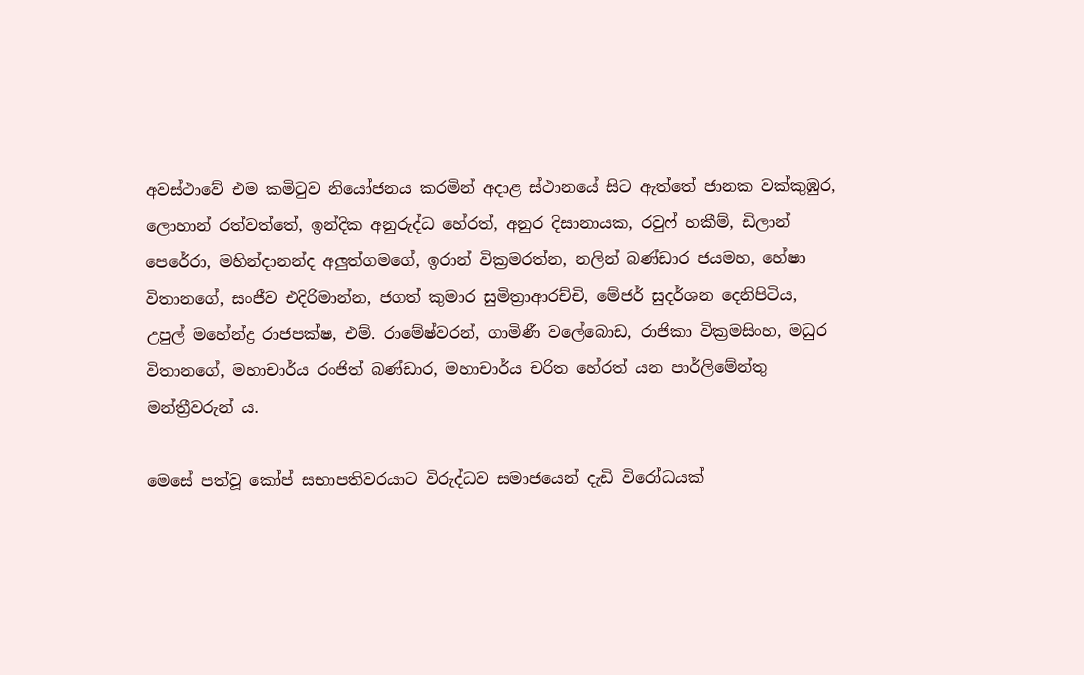අවස්ථාවේ එම කමිටුව නියෝජනය කරමින් අදාළ ස්ථානයේ සිට ඇත්තේ ජානක වක්කුඹුර, ලොහාන් රත්වත්තේ, ඉන්දික අනුරුද්ධ හේරත්, අනුර දිසානායක, රවුෆ් හකීම්, ඩිලාන් පෙරේරා, මහින්දානන්ද අලුත්ගමගේ, ඉරාන් වික්‍රමරත්න, නලින් බණ්ඩාර ජයමහ, හේෂා විතානගේ, සංජීව එදිරිමාන්න, ජගත් කුමාර සුමිත්‍රාආරච්චි, මේජර් සුදර්ශන දෙනිපිටිය, උපුල් මහේන්ද්‍ර රාජපක්ෂ, එම්. රාමේෂ්වරන්, ගාමිණී වලේබොඩ, රාජිකා වික්‍රමසිංහ, මධුර විතානගේ, මහාචාර්ය රංජිත් බණ්ඩාර, මහාචාර්ය චරිත හේරත් යන පාර්ලිමේන්තු මන්ත්‍රීවරුන් ය.

මෙසේ පත්වූ කෝප් සභාපතිවරයාට විරුද්ධව සමාජයෙන් දැඩි විරෝධයක්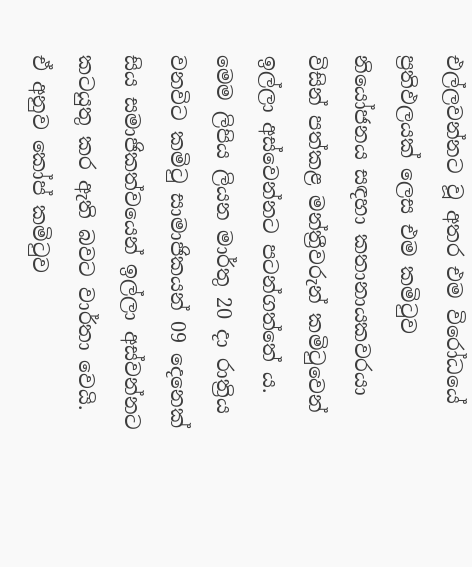එල්ලවන්නට වූ අතර එම විරෝධයේ ප්‍රතිඵලයක් ලෙස එම කමිටුව නියෝජනය සඳහා කතානායකවරයා විසින් පත්කළ මන්ත්‍රීවරුන් කමිටුවෙන් ඉල්ලා අස්වෙන්නට පටන්ගත්තේ ය. මෙම ලිපිය ලියන මාර්තු 20 දා රාත්‍රිය වනවිට කමිටු සාමාජිකයන් 09 දෙනෙක් සිය සමාජිකත්වයෙන් ඉල්ලා අස්වන්නට කටයුතු කර ඇති බවට වාර්තා වෙයි. ඒ අනුව කෝප් කමිටුව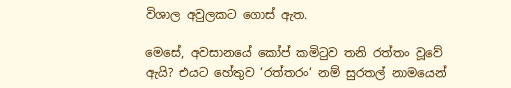විශාල අවුලකට ගොස් ඇත.

මෙසේ, අවසානයේ කෝප් කමිටුව තනි රත්තං වූවේ ඇයි? එයට හේතුව ‘රත්තරං‘ නම් සුරතල් නාමයෙන්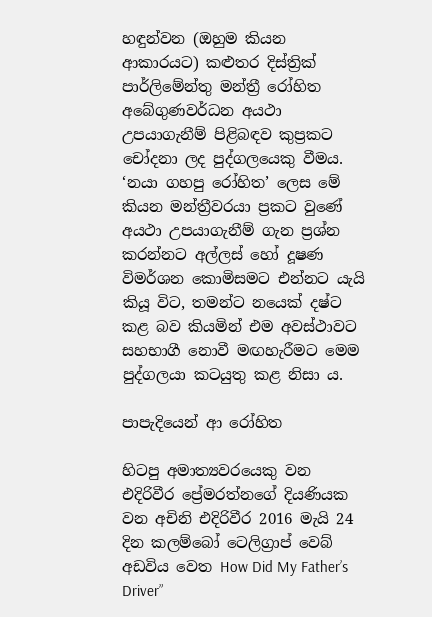හඳුන්වන (ඔහුම කියන ආකාරයට) කළුතර දිස්ත්‍රික් පාර්ලිමේන්තු මන්ත්‍රී රෝහිත අබේගුණවර්ධන අයථා උපයාගැනීම් පිළිබඳව කුප්‍රකට චෝදනා ලද පුද්ගලයෙකු වීමය. ‘නයා ගහපු රෝහිත’ ලෙස මේ කියන මන්ත්‍රීවරයා ප්‍රකට වුණේ අයථා උපයාගැනීම් ගැන ප්‍රශ්න කරන්නට අල්ලස් හෝ දූෂණ විමර්ශන කොමිසමට එන්නට යැයි කියූ විට, තමන්ට නයෙක් දෂ්ට කළ බව කියමින් එම අවස්ථාවට සහභාගී නොවී මඟහැරීමට මෙම පුද්ගලයා කටයුතු කළ නිසා ය.

පාපැදියෙන් ආ රෝහිත

හිටපු අමාත්‍යවරයෙකු වන එදිරිවීර ප්‍රේමරත්නගේ දියණියක වන අචිනි එදිරිවීර 2016 මැයි 24 දින කලම්බෝ ටෙලිග්‍රාප් වෙබ් අඩවිය වෙත How Did My Father’s Driver”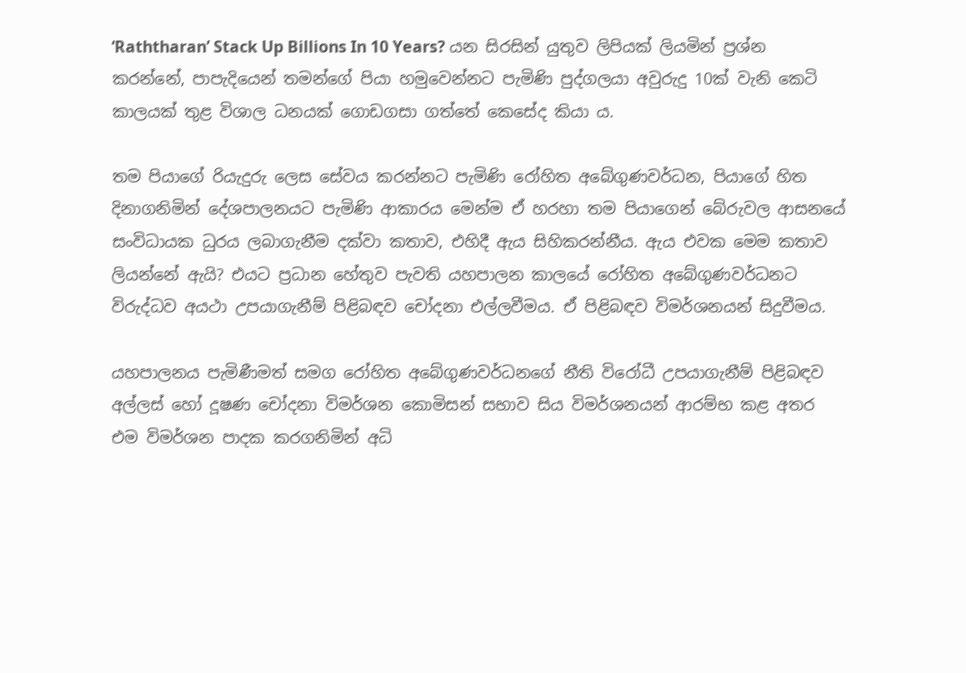‘Raththaran’ Stack Up Billions In 10 Years? යන සිරසින් යුතුව ලිපියක් ලියමින් ප්‍රශ්න කරන්නේ, පාපැදියෙන් තමන්ගේ පියා හමුවෙන්නට පැමිණි පුද්ගලයා අවුරුදු 10ක් වැනි කෙටි කාලයක් තුළ විශාල ධනයක් ගොඩගසා ගත්තේ කෙසේද කියා ය.

තම පියාගේ රියැදුරු ලෙස සේවය කරන්නට පැමිණි රෝහිත අබේගුණවර්ධන, පියාගේ හිත දිනාගනිමින් දේශපාලනයට පැමිණි ආකාරය මෙන්ම ඒ හරහා තම පියාගෙන් බේරුවල ආසනයේ සංවිධායක ධුරය ලබාගැනීම දක්වා කතාව, එහිදී ඇය සිහිකරන්නීය. ඇය එවක මෙම කතාව ලියන්නේ ඇයි? එයට ප්‍රධාන හේතුව පැවති යහපාලන කාලයේ රෝහිත අබේගුණවර්ධනට විරුද්ධව අයථා උපයාගැනීම් පිළිබඳව චෝදනා එල්ලවීමය. ඒ පිළිබඳව විමර්ශනයන් සිදුවීමය.

යහපාලනය පැමිණීමත් සමග රෝහිත අබේගුණවර්ධනගේ නීති විරෝධී උපයාගැනීම් පිළිබඳව අල්ලස් හෝ දූෂණ චෝදනා විමර්ශන කොමිසන් සභාව සිය විමර්ශනයන් ආරම්භ කළ අතර එම විමර්ශන පාදක කරගනිමින් අධි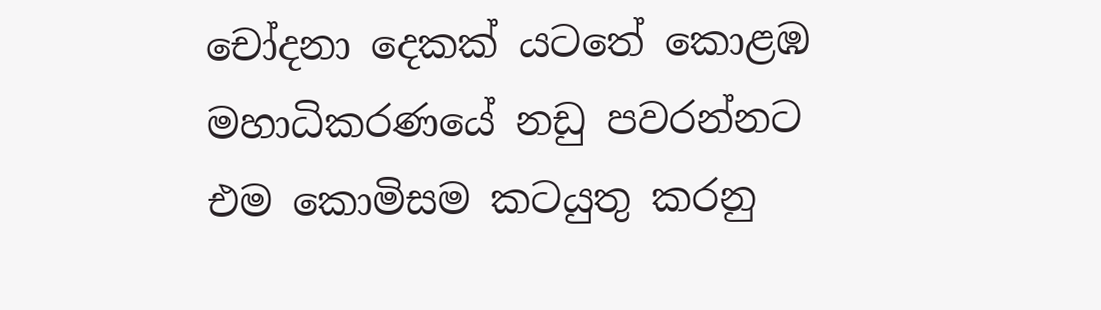චෝදනා දෙකක් යටතේ කොළඹ මහාධිකරණයේ නඩු පවරන්නට එම කොමිසම කටයුතු කරනු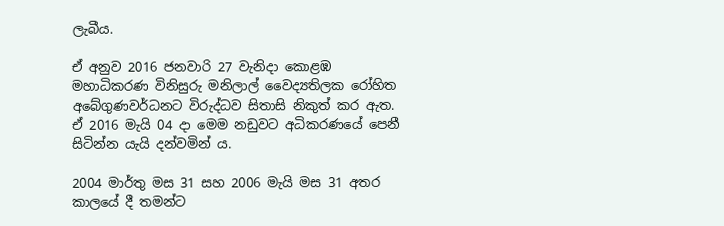ලැබීය.

ඒ අනුව 2016 ජනවාරි 27 වැනිදා කොළඹ මහාධිකරණ විනිසුරු මනිලාල් වෛද්‍යතිලක රෝහිත අබේගුණවර්ධනට විරුද්ධව සිතාසි නිකුත් කර ඇත. ඒ 2016 මැයි 04 දා මෙම නඩුවට අධිකරණයේ පෙනී සිටින්න යැයි දන්වමින් ය.

2004 මාර්තු මස 31 සහ 2006 මැයි මස 31 අතර කාලයේ දී තමන්ට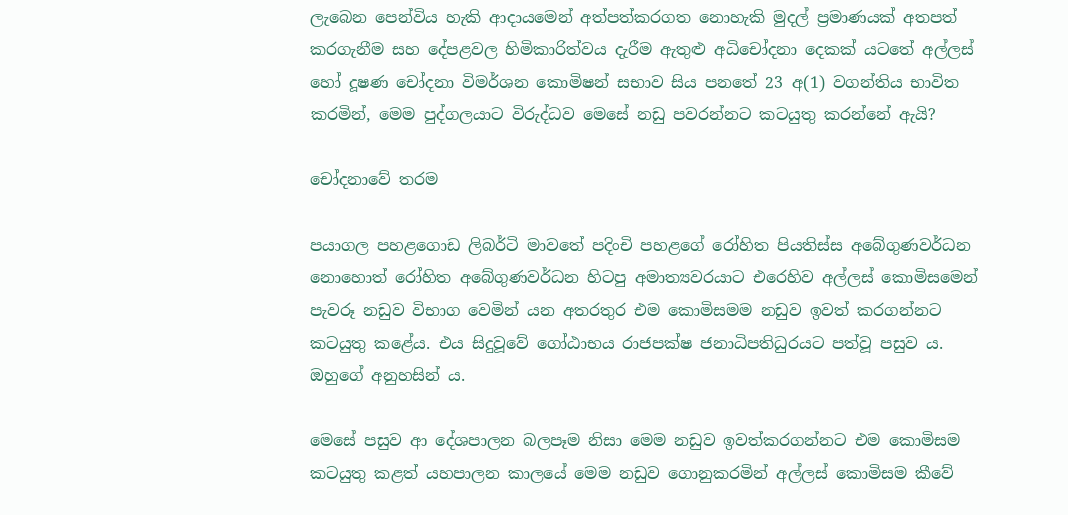ලැබෙන පෙන්විය හැකි ආදායමෙන් අත්පත්කරගත නොහැකි මුදල් ප්‍රමාණයක් අතපත් කරගැනීම සහ දේපළවල හිමිකාරිත්වය දැරීම ඇතුළු අධිචෝදනා දෙකක් යටතේ අල්ලස් හෝ දූෂණ චෝදනා විමර්ශන කොමිෂන් සභාව සිය පනතේ 23 අ(1) වගන්තිය භාවිත කරමින්, මෙම පුද්ගලයාට විරුද්ධව මෙසේ නඩු පවරන්නට කටයුතු කරන්නේ ඇයි?

චෝදනාවේ තරම

පයාගල පහළගොඩ ලිබර්ටි මාවතේ පදිංචි පහළගේ රෝහිත පියතිස්ස අබේගුණවර්ධන නොහොත් රෝහිත අබේගුණවර්ධන හිටපු අමාත්‍යවරයාට එරෙහිව අල්ලස් කොමිසමෙන් පැවරූ නඩුව විභාග වෙමින් යන අතරතුර එම කොමිසමම නඩුව ඉවත් කරගන්නට කටයුතු කළේය. එය සිදුවූවේ ගෝඨාභය රාජපක්ෂ ජනාධිපතිධුරයට පත්වූ පසුව ය. ඔහුගේ අනුහසින් ය.

මෙසේ පසුව ආ දේශපාලන බලපෑම නිසා මෙම නඩුව ඉවත්කරගන්නට එම කොමිසම කටයුතු කළත් යහපාලන කාලයේ මෙම නඩුව ගොනුකරමින් අල්ලස් කොමිසම කීවේ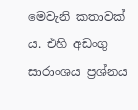මෙවැනි කතාවක් ය. එහි අඩංගු සාරාංශය ප්‍රශ්නය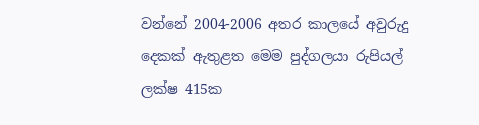වන්නේ 2004-2006 අතර කාලයේ අවුරුදු දෙකක් ඇතුළත මෙම පුද්ගලයා රුපියල් ලක්ෂ 415ක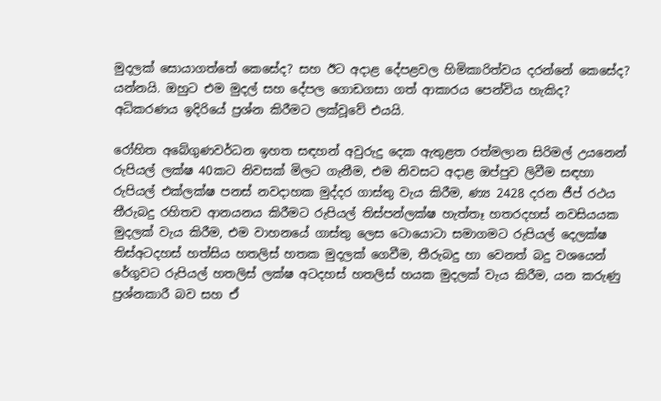මුදලක් සොයාගත්තේ කෙසේද? සහ ඊට අදාළ දේපළවල හිමිකාරිත්වය දරන්නේ කෙසේද? යන්නයි. ඔහුට එම මුදල් සහ දේපල ගොඩගසා ගත් ආකාරය පෙන්විය හැකිද? අධිකරණය ඉදිරියේ ප්‍රශ්න කිරීමට ලක්වූවේ එයයි.

රෝහිත අබේගුණවර්ධන ඉහත සඳහන් අවුරුදු දෙක ඇතුළත රත්මලාන සිරිමල් උයනෙන් රුපියල් ලක්ෂ 40කට නිවසක් මිලට ගැනීම, එම නිවසට අදාළ ඔප්පුව ලිවීම සඳහා රුපියල් එක්ලක්ෂ පනස් නවදාහක මුද්දර ගාස්තු වැය කිරීම, ණ්‍ය 2428 දරන ජීප් රථය තීරුබදු රහිතව ආනයනය කිරීමට රුපියල් තිස්පන්ලක්ෂ හැත්තෑ හතරදහස් නවසියයක මුදලක් වැය කිරීම, එම වාහනයේ ගාස්තු ලෙස ටොයොටා සමාගමට රුපියල් දෙලක්ෂ තිස්අටදහස් හත්සිය හතලිස් හතක මුදලක් ගෙවීම, තීරුබදු හා වෙනත් බදු වශයෙන් රේගුවට රුපියල් හතලිස් ලක්ෂ අටදහස් හතලිස් හයක මුදලක් වැය කිරීම, යන කරුණු ප්‍රශ්නකාරී බව සහ ඒ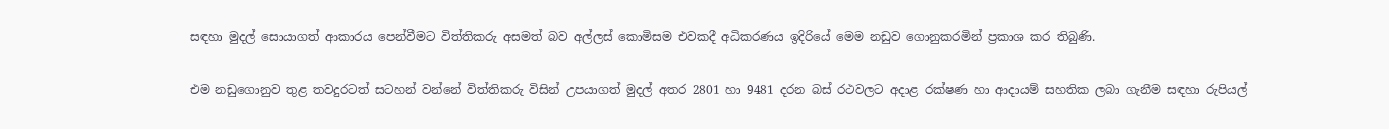සඳහා මුදල් සොයාගත් ආකාරය පෙන්වීමට විත්තිකරු අසමත් බව අල්ලස් කොමිසම එවකදී අධිකරණය ඉදිරියේ මෙම නඩුව ගොනුකරමින් ප්‍රකාශ කර තිබුණි.

එම නඩුගොනුව තුළ තවදුරටත් සටහන් වන්නේ විත්තිකරු විසින් උපයාගත් මුදල් අතර 2801 හා 9481 දරන බස් රථවලට අදාළ රක්ෂණ හා ආදායම් සහතික ලබා ගැනීම සඳහා රුපියල්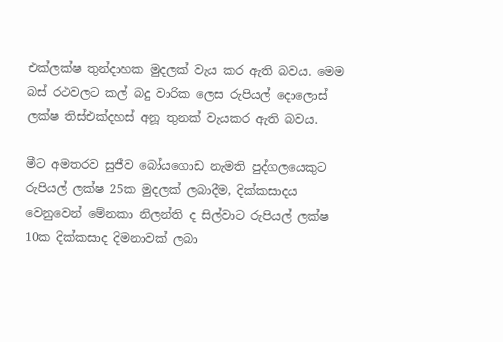එක්ලක්ෂ තුන්දාහක මුදලක් වැය කර ඇති බවය. මෙම බස් රථවලට කල් බදු වාරික ලෙස රුපියල් දොලොස් ලක්ෂ තිස්එක්දහස් අනූ තුනක් වැයකර ඇති බවය.

මීට අමතරව සුජීව බෝයගොඩ නැමති පුද්ගලයෙකුට රුපියල් ලක්ෂ 25ක මුදලක් ලබාදීම, දික්කසාදය වෙනුවෙන් මේනකා නිලන්ති ද සිල්වාට රුපියල් ලක්ෂ 10ක දික්කසාද දිමනාවක් ලබා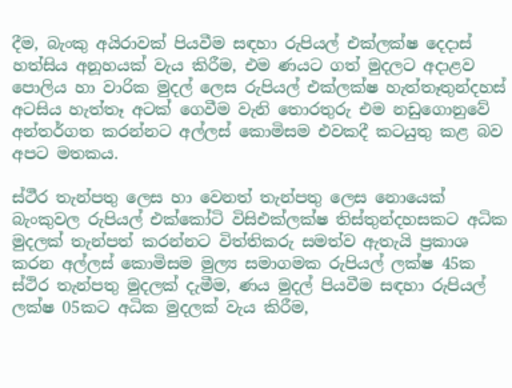දීම, බැංකු අයිරාවක් පියවීම සඳහා රුපියල් එක්ලක්ෂ දෙදාස් හත්සිය අනූහයක් වැය කිරීම, එම ණයට ගත් මුදලට අදාළව පොලිය හා වාරික මුදල් ලෙස රුපියල් එක්ලක්ෂ හැත්තෑතුන්දහස් අටසිය හැත්තෑ අටක් ගෙවීම වැනි තොරතුරු එම නඩුගොනුවේ අන්තර්ගත කරන්නට අල්ලස් කොමිසම එවකදී කටයුතු කළ බව අපට මතකය.

ස්ථීර තැන්පතු ලෙස හා වෙනත් තැන්පතු ලෙස නොයෙක් බැංකුවල රුපියල් එක්කෝටි විසිඑක්ලක්ෂ තිස්තුන්දහසකට අධික මුදලක් තැන්පත් කරන්නට විත්තිකරු සමත්ව ඇතැයි ප්‍රකාශ කරන අල්ලස් කොමිසම මුල්‍ය සමාගමක රුපියල් ලක්ෂ 45ක ස්ථිර තැන්පතු මුදලක් දැමීම, ණය මුදල් පියවීම සඳහා රුපියල් ලක්ෂ 05කට අධික මුදලක් වැය කිරීම,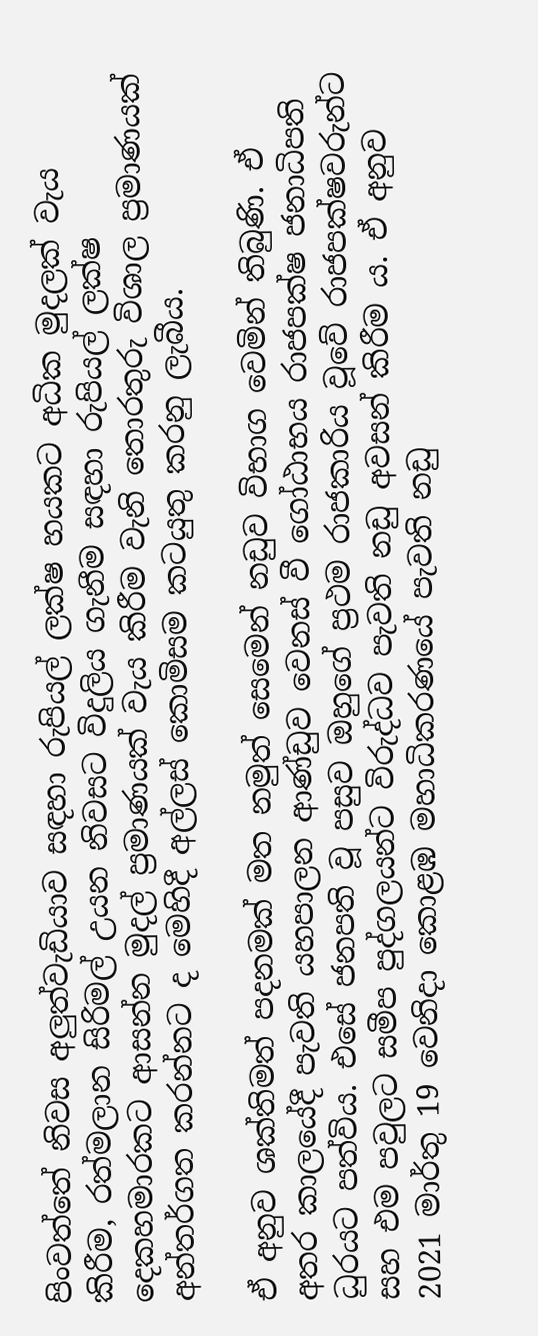පිංවත්තේ නිවස අලුත්වැඩියාව සඳහා රුපියල් ලක්ෂ හයකට අධික මුදලක් වැය කිරීම, රත්මලාන සිරිමල් උයන නිවසට විදුලිය ගැනීම සඳහා රුපියල් ලක්ෂ දෙකහමාරකට ආසන්න මුදල් ප්‍රමාණයක් වැය කිරීම වැනි තොරතුරු විශාල ප්‍රමාණයක් අන්තර්ගත කරන්නට ද මෙහිදී අල්ලස් කොමිසම කටයුතු කරනු ලැබීය.

ඒ අනුව ශක්තිමත් පදනමක් මත නමුත් සෙමෙන් නඩුව විභාග වෙමින් තිබුණි. ඒ අතර කාලයේදී පැවති යහපාලන ආණ්ඩුව වෙනස් වී ගෝඨාභය රාජපක්ෂ ජනාධිපති ධුරයට පත්විය. එසේ ජනපති වූ පසුව ඔහුගේ ප්‍රථම රාජකාරිය වූවේ රාජපක්ෂවරුන්ට සහ එම පවුලට සමීප පුද්ගලයන්ට විරුද්ධව පැවති නඩු අවසන් කිරීම ය. ඒ අනුව 2021 මාර්තු 19 වෙනිදා කොළඹ මහාධිකරණයේ පැවති නඩු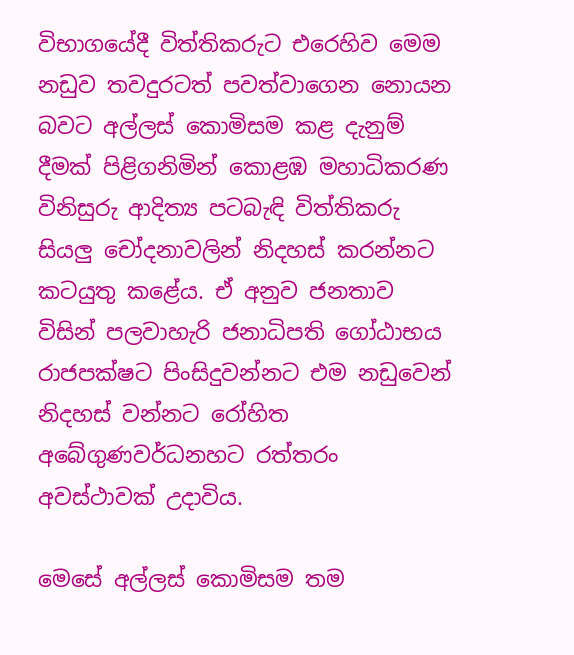විභාගයේදී විත්තිකරුට එරෙහිව මෙම නඩුව තවදුරටත් පවත්වාගෙන නොයන බවට අල්ලස් කොමිසම කළ දැනුම් දීමක් පිළිගනිමින් කොළඹ මහාධිකරණ විනිසුරු ආදිත්‍ය පටබැඳි විත්තිකරු සියලු චෝදනාවලින් නිදහස් කරන්නට කටයුතු කළේය. ඒ අනුව ජනතාව විසින් පලවාහැරි ජනාධිපති ගෝඨාභය රාජපක්ෂට පිංසිදුවන්නට එම නඩුවෙන් නිදහස් වන්නට රෝහිත අබේගුණවර්ධනහට රත්තරං අවස්ථාවක් උදාවිය.

මෙසේ අල්ලස් කොමිසම තම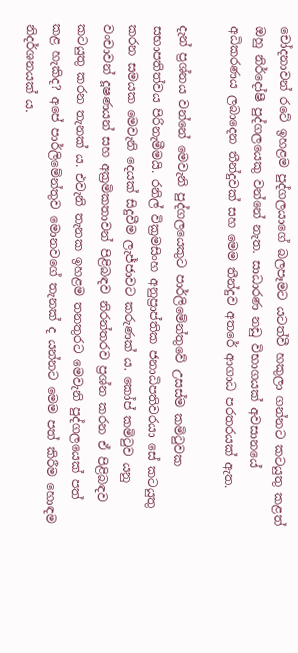චෝදනාවන් රටේ ඉහළම පුද්ගලයාගේ බලපෑමට යටත්වී හකුලා ගන්නට කටයුතු කළත් ඔහු නිර්දෝෂී පුද්ගලයෙකු වන්නේ නැත. සාධාරණ නඩු විභාගයක් අවසානයේ අධිකරණය ලබාදෙන තීන්දුවක් සහ මෙම තීන්දුව අතරේ ආගාධ පරතරයක් ඇත.

දැන් ප්‍රශ්නය වන්නේ මෙවැනි පුද්ගලයෙකුට පාර්ලිමේන්තුවේ උසස්ම කමිටුවක සභාපතිත්වය පිරිනැමීමයි. රනිල් වික්‍රමසිංහ අනුප්‍රාප්තික ජනාධිපතිවරයා සේ කටයුතු කරන සමයක මෙවැනි දෙයක් සිදුවීම ලැජ්ජාවට කරුණක් ය. කෝප් කමිටුව යනු වංචාවන් දූෂණයන් සහ අක්‍රමිකතාවන් පිළිබඳව නිරන්තරව ප්‍රශ්න කරන ඒ පිළිබඳව කටයුතු කරන තැනක් ය. එවැනි තැනක ඉහළම තනතුරට මෙවැනි පුද්ගලයෙක් පත් කළ හැකිද? අපේ පාර්ලිමේන්තුව මොනවගේ තැනක් ද යන්නට මෙම පත් කිරීම හොඳම නිදර්ශනයක් ය.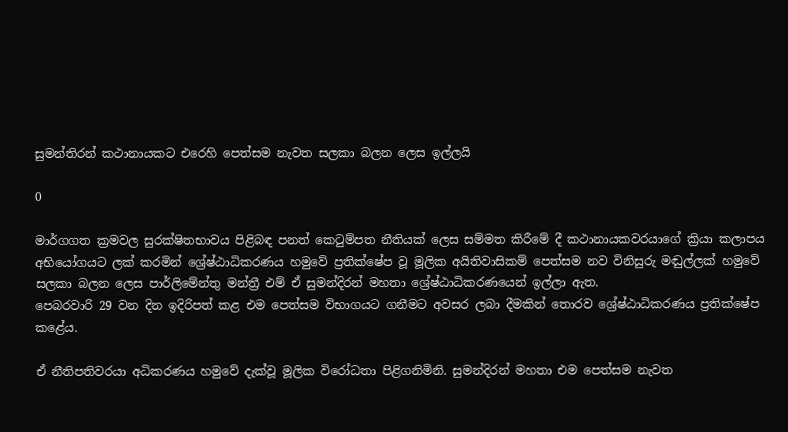සුමන්තිරන් කථානායකට එරෙහි පෙත්සම නැවත සලකා බලන ලෙස ඉල්ලයි

0

මාර්ගගත ක්‍රමවල සුරක්ෂිතභාවය පිළිබඳ පනත් කෙටුම්පත නීතියක් ලෙස සම්මත කිරීමේ දී කථානායකවරයාගේ ක්‍රියා කලාපය අභියෝගයට ලක් කරමින් ශ්‍රේෂ්ඨාධිකරණය හමුවේ ප්‍රතික්ෂේප වූ මූලික අයිතිවාසිකම් පෙත්සම නව විනිසුරු මඬුල්ලක් හමුවේ සලකා බලන ලෙස පාර්ලිමේන්තු මන්ත්‍රී එම් ඒ සුමන්දිරන් මහතා ශ්‍රේෂ්ඨාධිකරණයෙන් ඉල්ලා ඇත.
පෙබරවාරි 29 වන දින ඉදිරිපත් කළ එම පෙත්සම විභාගයට ගනීමට අවසර ලබා දීමකින් තොරව ශ්‍රේෂ්ඨාධිකරණය ප්‍රතික්ෂේප කළේය.

ඒ නීතිපතිවරයා අධිකරණය හමුවේ දැක්වූ මූලික විරෝධතා පිළිගනිමිනි. සුමන්දිරන් මහතා එම පෙත්සම නැවත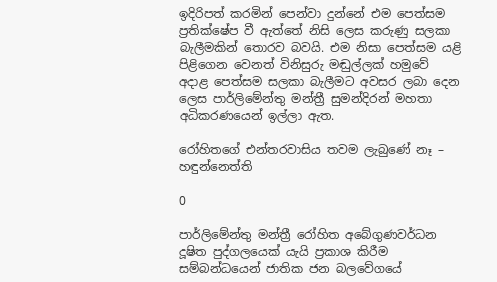ඉදිරිපත් කරමින් පෙන්වා දුන්නේ එම පෙත්සම ප්‍රතික්ෂේප වී ඇත්තේ නිසි ලෙස කරුණු සලකා බැලීමකින් තොරව බවයි. එම නිසා පෙත්සම යළි පිළිගෙන වෙනත් විනිසුරු මඬුල්ලක් හමුවේ අදාළ පෙත්සම සලකා බැලීමට අවසර ලබා දෙන ලෙස පාර්ලිමේන්තු මන්ත්‍රී සුමන්දිරන් මහතා අධිකරණයෙන් ඉල්ලා ඇත.

රෝහිතගේ එන්තරවාසිය තවම ලැබුණේ නෑ – හඳුන්නෙත්ති

0

පාර්ලිමේන්තු මන්ත්‍රී රෝහිත අබේගුණවර්ධන දූෂිත පුද්ගලයෙක් යැයි ප්‍රකාශ කිරීම සම්බන්ධයෙන් ජාතික ජන බලවේගයේ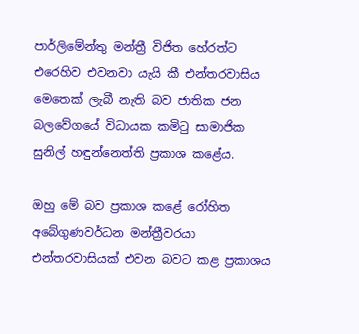පාර්ලිමේන්තු මන්ත්‍රී විජිත හේරත්ට එරෙහිව එවනවා යැයි කී එන්තරවාසිය මෙතෙක් ලැබී නැති බව ජාතික ජන බලවේගයේ විධායක කමිටු සාමාජික සුනිල් හඳුන්නෙත්ති ප්‍රකාශ කළේය.

ඔහු මේ බව ප්‍රකාශ කළේ රෝහිත අබේගුණවර්ධන මන්ත්‍රීවරයා එන්තරවාසියක් එවන බවට කළ ප්‍රකාශය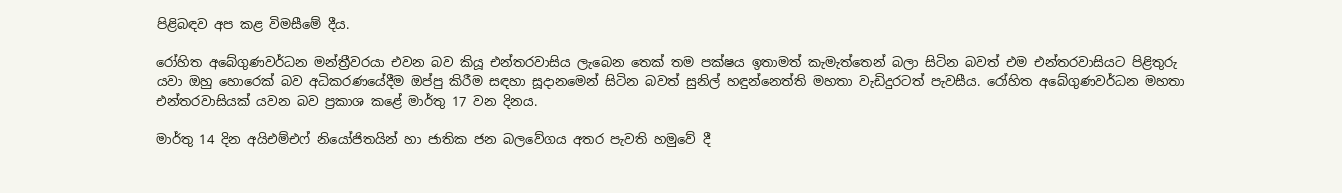පිළිබඳව අප කළ විමසීමේ දීය.

රෝහිත අබේගුණවර්ධන මන්ත්‍රීවරයා එවන බව කියූ එන්තරවාසිය ලැබෙන තෙක් තම පක්ෂය ඉතාමත් කැමැත්තෙන් බලා සිටින බවත් එම එන්තරවාසියට පිළිතුරු යවා ඔහු හොරෙක් බව අධිකරණයේදීම ඔප්පු කිරීම සඳහා සූදානමෙන් සිටින බවත් සුනිල් හඳුන්නෙත්ති මහතා වැඩිදුරටත් පැවසීය. රෝහිත අබේගුණවර්ධන මහතා එන්තරවාසියක් යවන බව ප්‍රකාශ කළේ මාර්තු 17 වන දිනය.

මාර්තු 14 දින අයිඑම්එෆ් නියෝජිතයින් හා ජාතික ජන බලවේගය අතර පැවති හමුවේ දී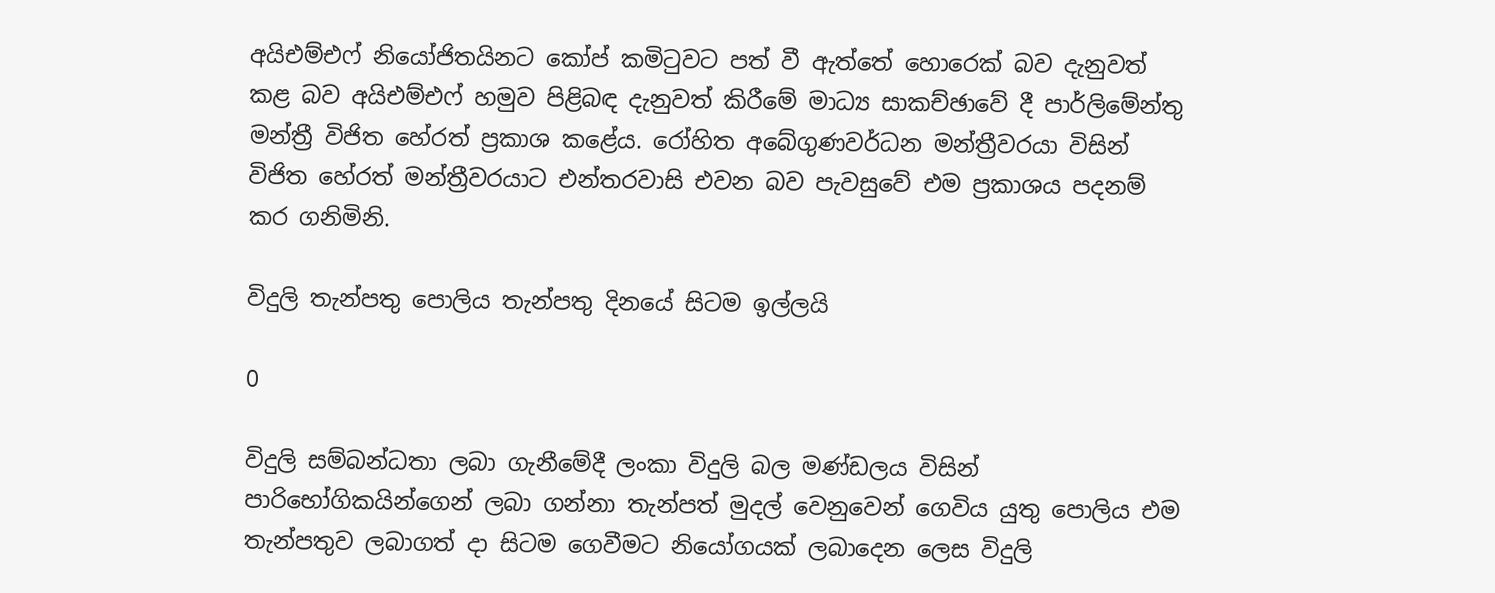අයිඑම්එෆ් නියෝජිතයිනට කෝප් කමිටුවට පත් වී ඇත්තේ හොරෙක් බව දැනුවත් කළ බව අයිඑම්එෆ් හමුව පිළිබඳ දැනුවත් කිරීමේ මාධ්‍ය සාකච්ඡාවේ දී පාර්ලිමේන්තු මන්ත්‍රී විජිත හේරත් ප්‍රකාශ කළේය. රෝහිත අබේගුණවර්ධන මන්ත්‍රීවරයා විසින් විජිත හේරත් මන්ත්‍රීවරයාට එන්තරවාසි එවන බව පැවසුවේ එම ප්‍රකාශය පදනම් කර ගනිමිනි.

විදුලි තැන්පතු පොලිය තැන්පතු දිනයේ සිටම ඉල්ලයි

0

විදුලි සම්බන්ධතා ලබා ගැනීමේදී ලංකා විදුලි බල මණ්ඩලය විසින් පාරිභෝගිකයින්ගෙන් ලබා ගන්නා තැන්පත් මුදල් වෙනුවෙන් ගෙවිය යුතු පොලිය එම තැන්පතුව ලබාගත් දා සිටම ගෙවීමට නියෝගයක් ලබාදෙන ලෙස විදුලි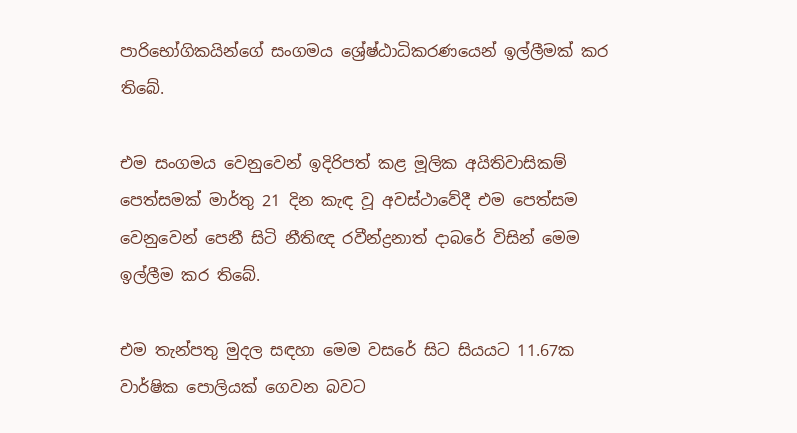පාරිභෝගිකයින්ගේ සංගමය ශ්‍රේෂ්ඨාධිකරණයෙන් ඉල්ලීමක් කර තිබේ.

එම සංගමය වෙනුවෙන් ඉදිරිපත් කළ මූලික අයිතිවාසිකම් පෙත්සමක් මාර්තු 21 දින කැඳ වූ අවස්ථාවේදී එම පෙත්සම වෙනුවෙන් පෙනී සිටි නීතිඥ රවීන්ද්‍රනාත් දාබරේ විසින් මෙම ඉල්ලීම කර තිබේ.

එම තැන්පතු මුදල සඳහා මෙම වසරේ සිට සියයට 11.67ක වාර්ෂික පොලියක් ගෙවන බවට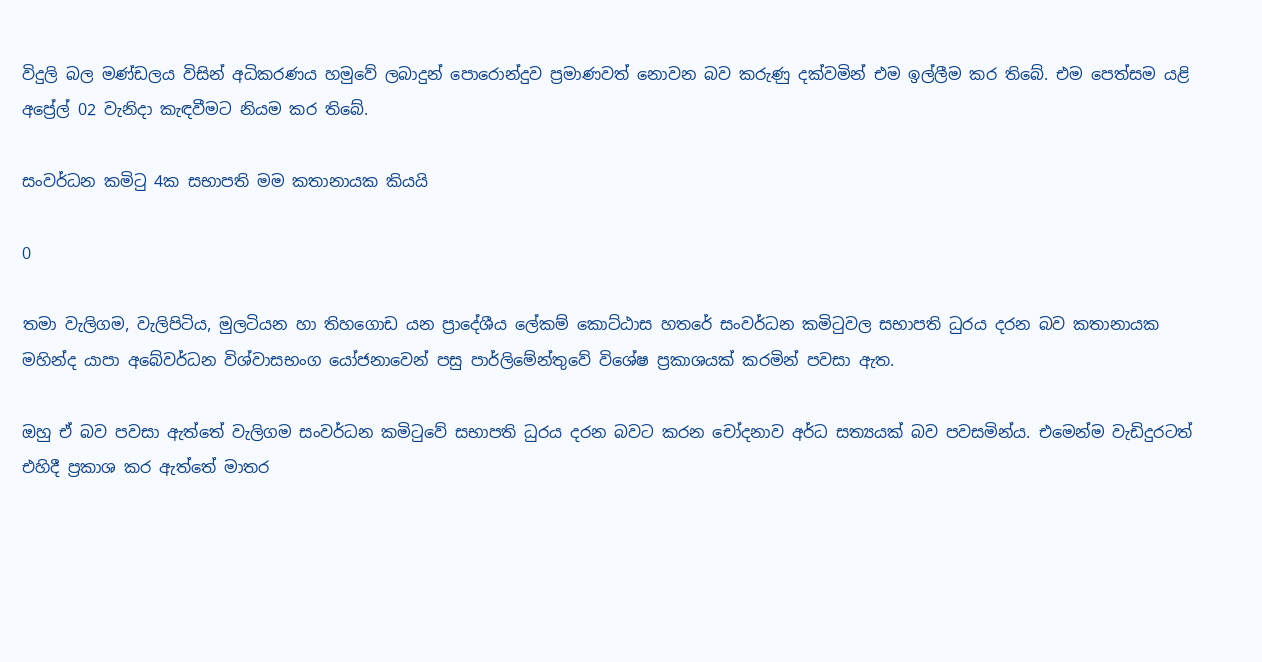විදුලි බල මණ්ඩලය විසින් අධිකරණය හමුවේ ලබාදුන් පොරොන්දුව ප්‍රමාණවත් නොවන බව කරුණු දක්වමින් එම ඉල්ලීම කර තිබේ. එම පෙත්සම යළි අප්‍රේල් 02 වැනිදා කැඳවීමට නියම කර තිබේ.

සංවර්ධන කමිටු 4ක සභාපති මම කතානායක කියයි

0

තමා වැලිගම, වැලිපිටිය, මුලටියන හා තිහගොඩ යන ප්‍රාදේශීය ලේකම් කොට්ඨාස හතරේ සංවර්ධන කමිටුවල සභාපති ධුරය දරන බව කතානායක මහින්ද යාපා අබේවර්ධන විශ්වාසභංග යෝජනාවෙන් පසු පාර්ලිමේන්තුවේ විශේෂ ප්‍රකාශයක් කරමින් පවසා ඇත.

ඔහු ඒ බව පවසා ඇත්තේ වැලිගම සංවර්ධන කමිටුවේ සභාපති ධුරය දරන බවට කරන චෝදනාව අර්ධ සත්‍යයක් බව පවසමින්ය. එමෙන්ම වැඩිදුරටත් එහිදී ප්‍රකාශ කර ඇත්තේ මාතර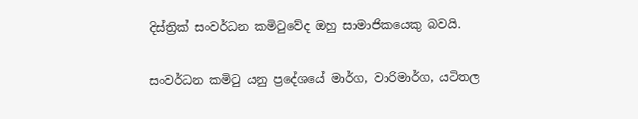දිස්ත්‍රික් සංවර්ධන කමිටුවේද ඔහු සාමාජිකයෙකු බවයි.

සංවර්ධන කමිටු යනු ප්‍රදේශයේ මාර්ග, වාරිමාර්ග, යටිතල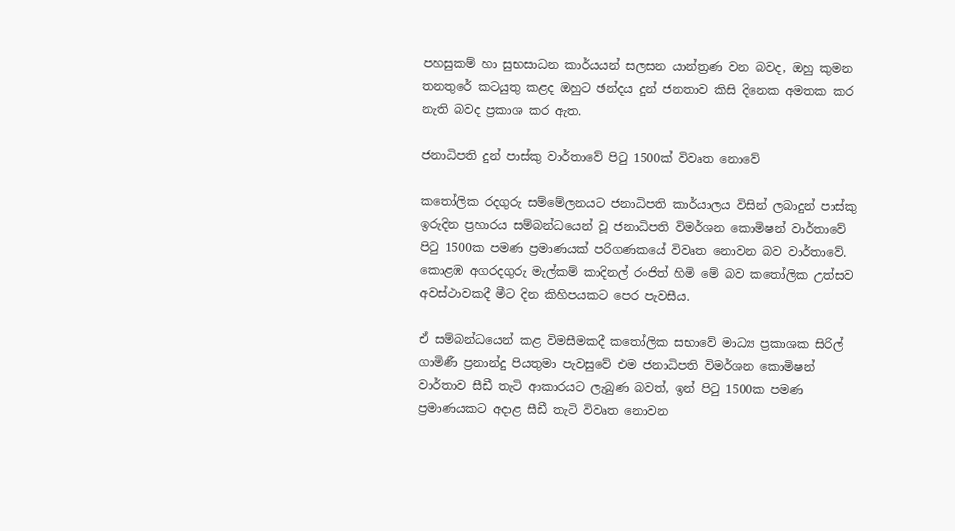පහසුකම් හා සුභසාධන කාර්යයන් සලසන යාන්ත්‍රණ වන බවද, ඔහු කුමන තනතුරේ කටයුතු කළද ඔහුට ඡන්දය දුන් ජනතාව කිසි දිනෙක අමතක කර නැති බවද ප්‍රකාශ කර ඇත.

ජනාධිපති දුන් පාස්කු වාර්තාවේ පිටු 1500ක් විවෘත නොවේ

කතෝලික රදගුරු සම්මේලනයට ජනාධිපති කාර්යාලය විසින් ලබාදුන් පාස්කු ඉරුදින ප්‍රහාරය සම්බන්ධයෙන් වූ ජනාධිපති විමර්ශන කොමිෂන් වාර්තාවේ පිටු 1500ක පමණ ප්‍රමාණයක් පරිගණකයේ විවෘත නොවන බව වාර්තාවේ. කොළඹ අගරදගුරු මැල්කම් කාදිනල් රංජිත් හිමි මේ බව කතෝලික උත්සව අවස්ථාවකදී මීට දින කිහිපයකට පෙර පැවසීය.

ඒ සම්බන්ධයෙන් කළ විමසීමකදී කතෝලික සභාවේ මාධ්‍ය ප්‍රකාශක සිරිල් ගාමිණී ප්‍රනාන්දු පියතුමා පැවසුවේ එම ජනාධිපති විමර්ශන කොමිෂන් වාර්තාව සීඩී තැටි ආකාරයට ලැබුණ බවත්, ඉන් පිටු 1500ක පමණ ප්‍රමාණයකට අදාළ සීඩී තැටි විවෘත නොවන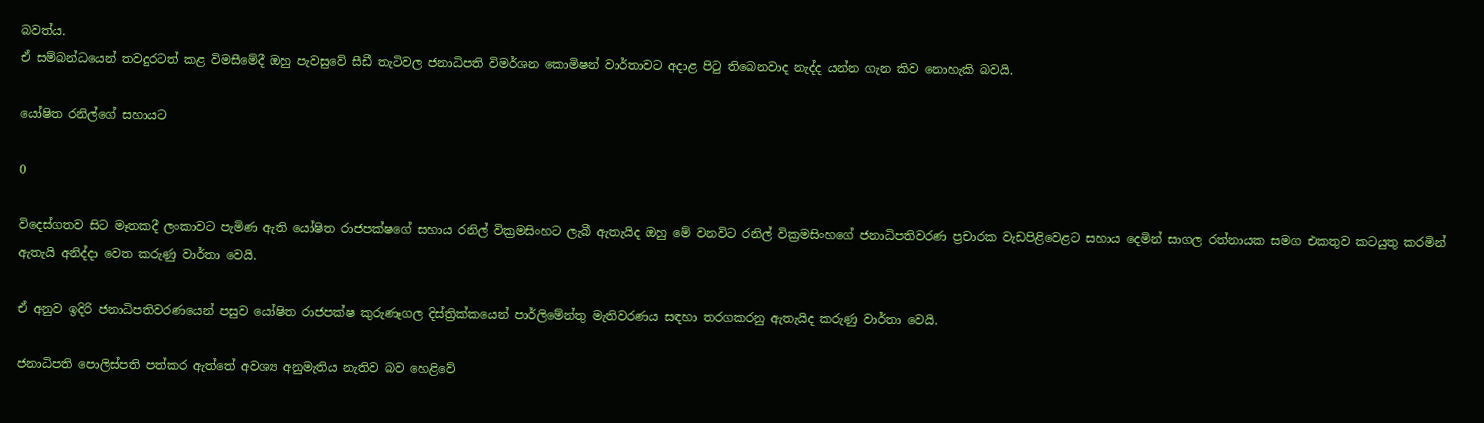බවත්ය.
ඒ සම්බන්ධයෙන් තවදුරටත් කළ විමසීමේදී ඔහු පැවසුවේ සීඩී තැටිවල ජනාධිපති විමර්ශන කොමිෂන් වාර්තාවට අදාළ පිටු තිබෙනවාද නැද්ද යන්න ගැන කිව නොහැකි බවයි.

යෝෂිත රනිල්ගේ සහායට

0

විදෙස්ගතව සිට මෑතකදී ලංකාවට පැමිණ ඇති යෝෂිත රාජපක්ෂගේ සහාය රනිල් වික්‍රමසිංහට ලැබී ඇතැයිද ඔහු මේ වනවිට රනිල් වික්‍රමසිංහගේ ජනාධිපතිවරණ ප්‍රචාරක වැඩපිළිවෙළට සහාය දෙමින් සාගල රත්නායක සමග එකතුව කටයුතු කරමින් ඇතැයි අනිද්දා වෙත කරුණු වාර්තා වෙයි.

ඒ අනුව ඉදිරි ජනාධිපතිවරණයෙන් පසුව යෝෂිත රාජපක්ෂ කුරුණෑගල දිස්ත්‍රික්කයෙන් පාර්ලිමේන්තු මැතිවරණය සඳහා තරගකරනු ඇතැයිද කරුණු වාර්තා වෙයි.

ජනාධිපති පොලිස්පති පත්කර ඇත්තේ අවශ්‍ය අනුමැතිය නැතිව බව හෙළිවේ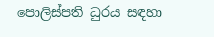පොලිස්පති ධුරය සඳහා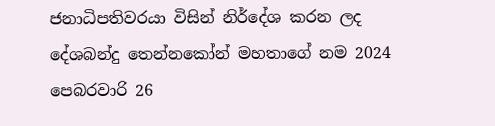ජනාධිපතිවරයා විසින් නිර්දේශ කරන ලද දේශබන්දු තෙන්නකෝන් මහතාගේ නම 2024 පෙබරවාරි 26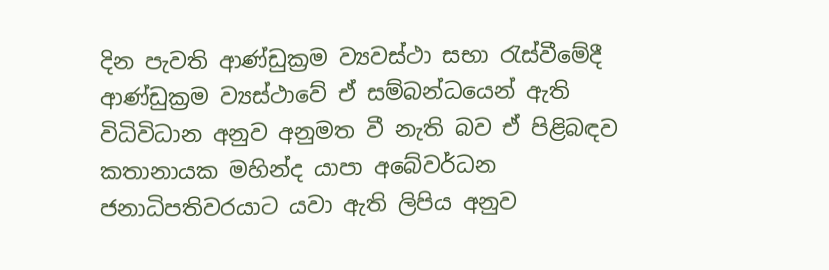දින පැවති ආණ්ඩුක්‍රම ව්‍යවස්ථා සභා රැස්වීමේදී ආණ්ඩුක්‍රම ව්‍යස්ථාවේ ඒ සම්බන්ධයෙන් ඇති විධිවිධාන අනුව අනුමත වී නැති බව ඒ පිළිබඳව කතානායක මහින්ද යාපා අබේවර්ධන ජනාධිපතිවරයාට යවා ඇති ලිපිය අනුව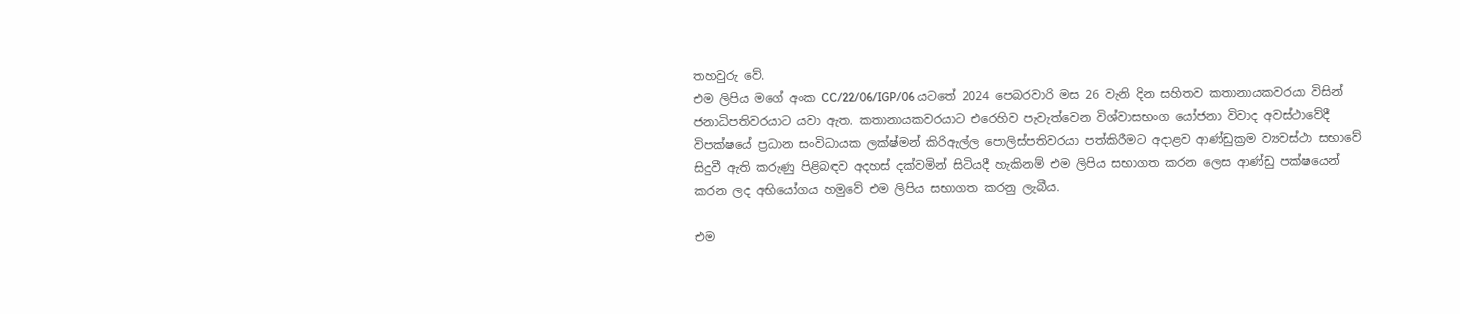තහවුරු වේ.
එම ලිපිය මගේ අංක CC/22/06/IGP/06 යටතේ 2024 පෙබරවාරි මස 26 වැනි දින සහිතව කතානායකවරයා විසින් ජනාධිපතිවරයාට යවා ඇත. කතානායකවරයාට එරෙහිව පැවැත්වෙන විශ්වාසභංග යෝජනා විවාද අවස්ථාවේදී විපක්ෂයේ ප්‍රධාන සංවිධායක ලක්ෂ්මන් කිරිඇල්ල පොලිස්පතිවරයා පත්කිරීමට අදාළව ආණ්ඩුක්‍රම ව්‍යවස්ථා සභාවේ සිදුවී ඇති කරුණු පිළිබඳව අදහස් දක්වමින් සිටියදී හැකිනම් එම ලිපිය සභාගත කරන ලෙස ආණ්ඩු පක්ෂයෙන් කරන ලද අභියෝගය හමුවේ එම ලිපිය සභාගත කරනු ලැබීය.

එම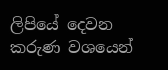ලිපියේ දෙවන කරුණ වශයෙන්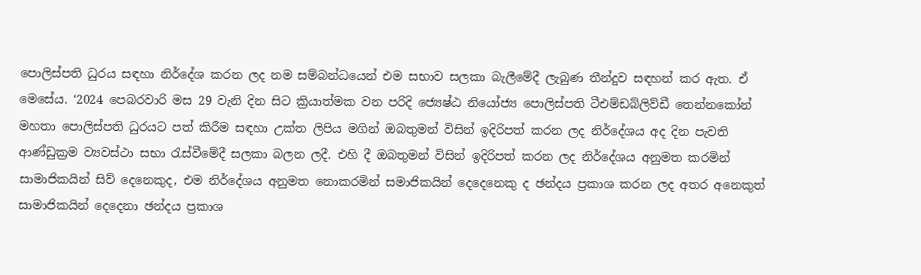පොලිස්පති ධුරය සඳහා නිර්දේශ කරන ලද නම සම්බන්ධයෙන් එම සභාව සලකා බැලීමේදී ලැබුණ තීන්දුව සඳහන් කර ඇත. ඒ මෙසේය. ‘2024 පෙබරවාරි මස 29 වැනි දින සිට ක්‍රියාත්මක වන පරිදි ජ්‍යෙෂ්ඨ නියෝජ්‍ය පොලිස්පති ටීඑම්ඩබ්ලිව්ඩී තෙන්නකෝන් මහතා පොලිස්පති ධුරයට පත් කිරීම සඳහා උක්ත ලිපිය මගින් ඔබතුමන් විසින් ඉදිරිපත් කරන ලද නිර්දේශය අද දින පැවති ආණ්ඩුක්‍රම ව්‍යවස්ථා සභා රැස්වීමේදී සලකා බලන ලදී. එහි දී ඔබතුමන් විසින් ඉදිරිපත් කරන ලද නිර්දේශය අනුමත කරමින් සාමාජිකයින් සිව් දෙනෙකුද, එම නිර්දේශය අනුමත නොකරමින් සමාජිකයින් දෙදෙනෙකු ද ඡන්දය ප්‍රකාශ කරන ලද අතර අනෙකුත් සාමාජිකයින් දෙදෙනා ඡන්දය ප්‍රකාශ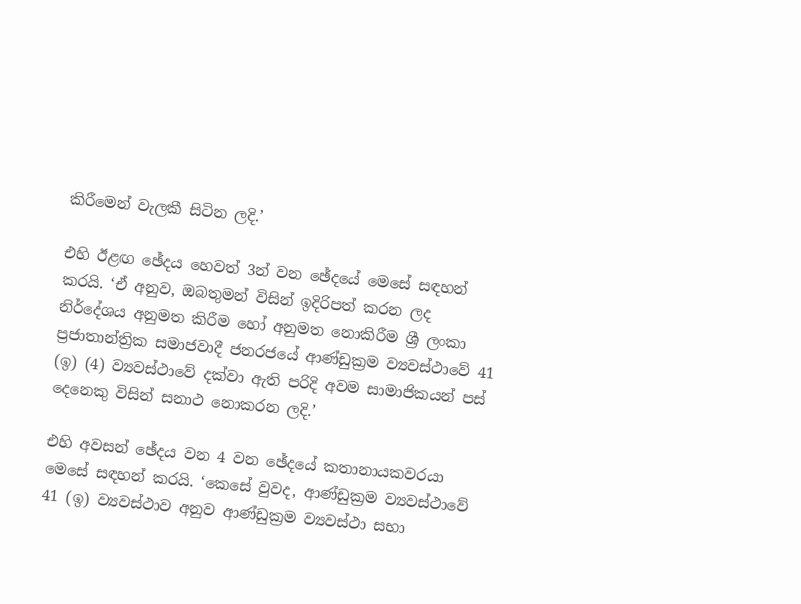කිරීමෙන් වැලකී සිටින ලදි.’

එහි ඊළඟ ඡේදය හෙවත් 3න් වන ඡේදයේ මෙසේ සඳහන් කරයි. ‘ඒ අනුව, ඔබතුමන් විසින් ඉදිරිපත් කරන ලද නිර්දේශය අනුමත කිරීම හෝ අනුමත නොකිරීම ශ්‍රී ලංකා ප්‍රජාතාන්ත්‍රික සමාජවාදී ජනරජයේ ආණ්ඩුක්‍රම ව්‍යවස්ථාවේ 41 (ඉ) (4) ව්‍යවස්ථාවේ දක්වා ඇති පරිදි අවම සාමාජිකයන් පස් දෙනෙකු විසින් සනාථ නොකරන ලදි.’

එහි අවසන් ඡේදය වන 4 වන ඡේදයේ කතානායකවරයා මෙසේ සඳහන් කරයි. ‘කෙසේ වුවද, ආණ්ඩුක්‍රම ව්‍යවස්ථාවේ 41 (ඉ) ව්‍යවස්ථාව අනුව ආණ්ඩුක්‍රම ව්‍යවස්ථා සභා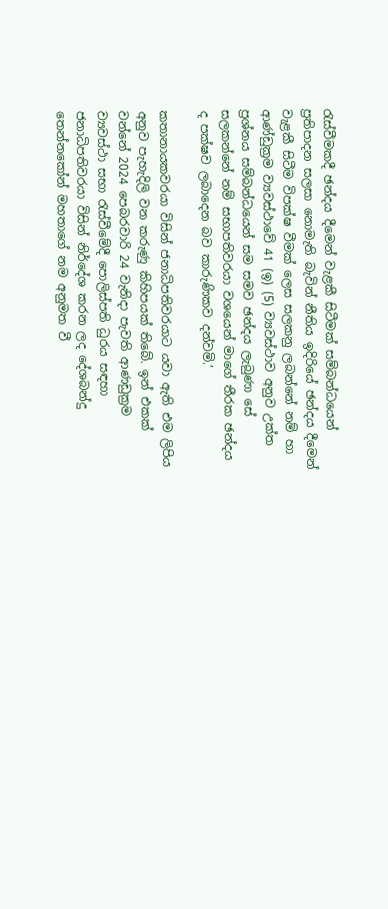රැස්වීමකදී ඡන්දය දීමෙන් වැළකී සිටීමක් සම්බන්ධයෙන් ප්‍රතිපාදන සලසා නොමැති බැවින් නීතිය ඉදිරියේ ඡන්දය දීමෙන් වැළකී සිටීම විපක්ෂ වීමක් ලෙස සලකනු ලබන්නේ නම් හා ආණ්ඩුක්‍රම ව්‍යවස්ථාවේ 41 (ඉ) (5) ව්‍යවස්ථාව අනුව උක්ත ප්‍රශ්නය සම්බන්ධයෙන් සම සමව ඡන්දය ලැබුණා සේ සලකන්නේ නම් සභාපතිවරයා වශයෙන් මාගේ තීරක ඡන්දය ද පක්ෂව ලබාදෙන බව කාරුණිකව දන්වමි.’

කතානායකවරයා විසින් ජනාධිපතිවරයාට යවා ඇති එම ලිපිය අනුව පැහැදිලි වන කරුණු කිහිපයක් තිබේ. ඉන් එකක් වන්නේ 2024 පෙබරවාරි 24 වැනිදා පැවති ආණඩුක්‍රම ව්‍යවස්ථා සභා රැස්වීමේදී පොලිස්පති ධුරය සඳහා ජනාධිපතිවරයා විසින් නිර්දේශ කරන ලද දේශබන්දු තෙන්නකෝන් මහතාගේ නම අනුමත වී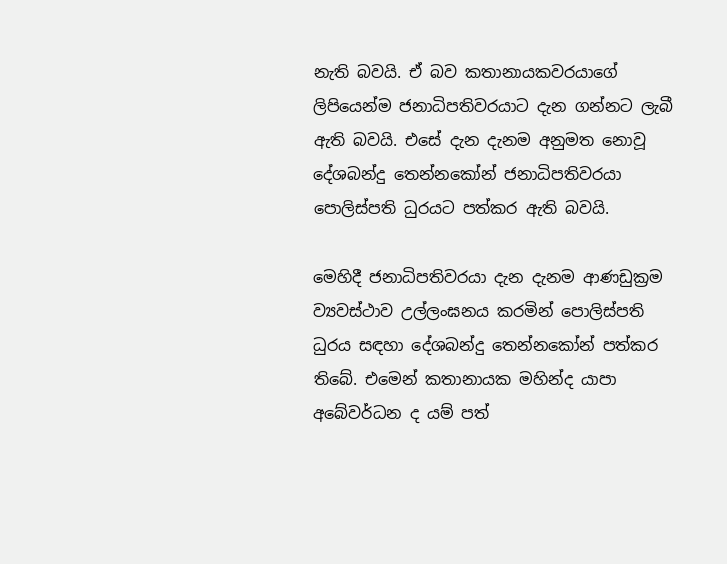නැති බවයි. ඒ බව කතානායකවරයාගේ ලිපියෙන්ම ජනාධිපතිවරයාට දැන ගන්නට ලැබී ඇති බවයි. එසේ දැන දැනම අනුමත නොවූ දේශබන්දු තෙන්නකෝන් ජනාධිපතිවරයා පොලිස්පති ධුරයට පත්කර ඇති බවයි.

මෙහිදී ජනාධිපතිවරයා දැන දැනම ආණඩුක්‍රම ව්‍යවස්ථාව උල්ලංඝනය කරමින් පොලිස්පති ධුරය සඳහා දේශබන්දු තෙන්නකෝන් පත්කර තිබේ. එමෙන් කතානායක මහින්ද යාපා අබේවර්ධන ද යම් පත්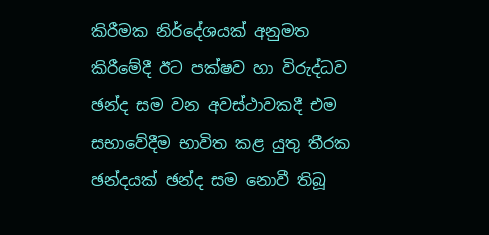කිරීමක නිර්දේශයක් අනුමත කිරීමේදී ඊට පක්ෂව හා විරුද්ධව ඡන්ද සම වන අවස්ථාවකදී එම සභාවේදීම භාවිත කළ යුතු තීරක ඡන්දයක් ඡන්ද සම නොවී තිබූ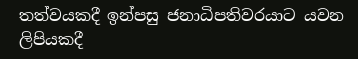තත්වයකදී ඉන්පසු ජනාධිපතිවරයාට යවන ලිපියකදී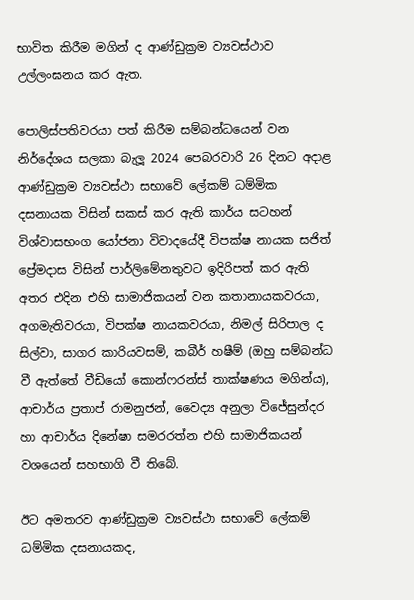භාවිත කිරීම මගින් ද ආණ්ඩුක්‍රම ව්‍යවස්ථාව උල්ලංඝනය කර ඇත.

පොලිස්පතිවරයා පත් කිරීම සම්බන්ධයෙන් වන නිර්දේශය සලකා බැලූ 2024 පෙබරවාරි 26 දිනට අදාළ ආණ්ඩුක්‍රම ව්‍යවස්ථා සභාවේ ලේකම් ධම්මික දසනායක විසින් සකස් කර ඇති කාර්ය සටහන් විශ්වාසභංග යෝජනා විවාදයේදී විපක්ෂ නායක සජිත් ප්‍රේමදාස විසින් පාර්ලිමේනතුවට ඉදිරිපත් කර ඇති අතර එදින එහි සාමාජිකයන් වන කතානායකවරයා, අගමැතිවරයා, විපක්ෂ නායකවරයා, නිමල් සිරිපාල ද සිල්වා, සාගර කාරියවසම්, කබීර් හෂීම් (ඔහු සම්බන්ධ වී ඇත්තේ වීඩියෝ කොන්ෆරන්ස් තාක්ෂණය මගින්ය), ආචාර්ය ප්‍රතාප් රාමනුජන්, වෛද්‍ය අනුලා විජේසුන්දර හා ආචාර්ය දිනේෂා සමරරත්න එහි සාමාජිකයන් වශයෙන් සහභාගි වී තිබේ.

ඊට අමතරව ආණ්ඩුක්‍රම ව්‍යවස්ථා සභාවේ ලේකම් ධම්මික දසනායකද,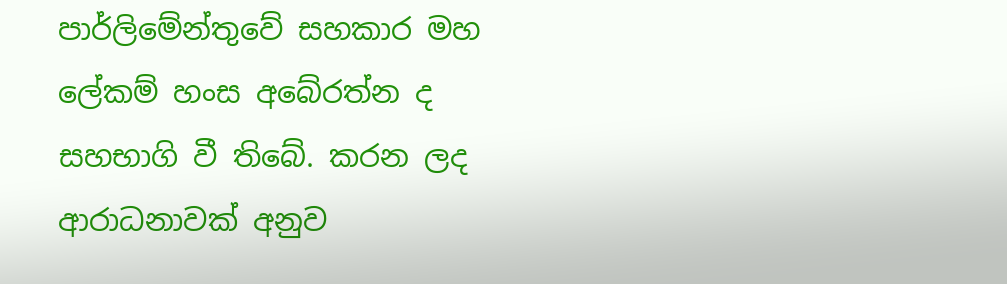පාර්ලිමේන්තුවේ සහකාර මහ ලේකම් හංස අබේරත්න ද සහභාගි වී තිබේ. කරන ලද ආරාධනාවක් අනුව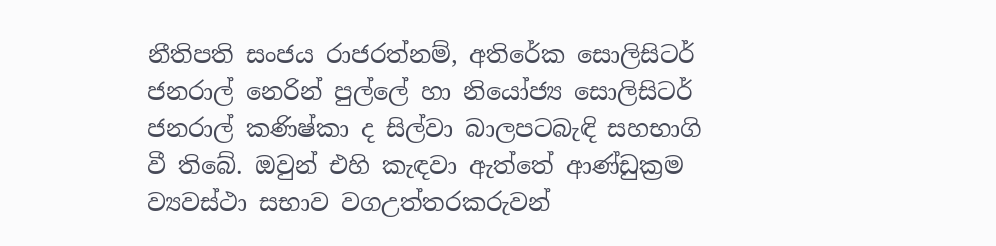නීතිපති සංජය රාජරත්නම්, අතිරේක සොලිසිටර් ජනරාල් නෙරින් පුල්ලේ හා නියෝජ්‍ය සොලිසිටර් ජනරාල් කණිෂ්කා ද සිල්වා බාලපටබැඳි සහභාගි වී තිබේ. ඔවුන් එහි කැඳවා ඇත්තේ ආණ්ඩුක්‍රම ව්‍යවස්ථා සභාව වගඋත්තරකරුවන්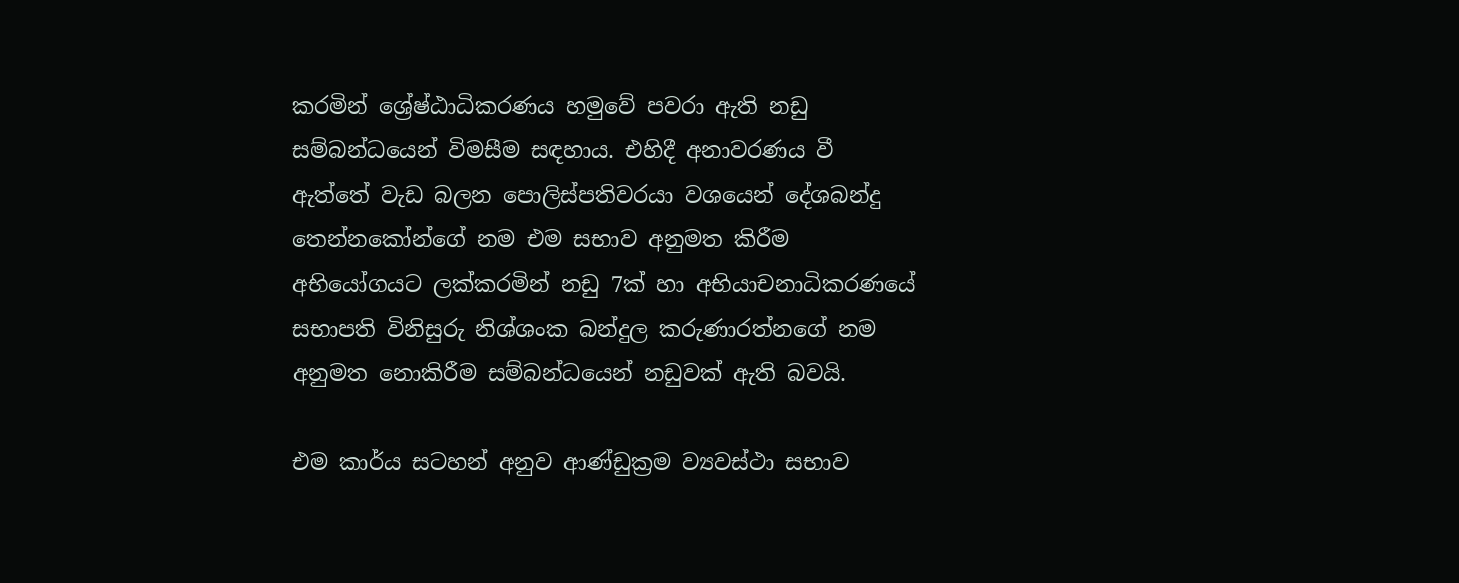කරමින් ශ්‍රේෂ්ඨාධිකරණය හමුවේ පවරා ඇති නඩු සම්බන්ධයෙන් විමසීම සඳහාය. එහිදී අනාවරණය වී ඇත්තේ වැඩ බලන පොලිස්පතිවරයා වශයෙන් දේශබන්දු තෙන්නකෝන්ගේ නම එම සභාව අනුමත කිරීම අභියෝගයට ලක්කරමින් නඩු 7ක් හා අභියාචනාධිකරණයේ සභාපති විනිසුරු නිශ්ශංක බන්දුල කරුණාරත්නගේ නම අනුමත නොකිරීම සම්බන්ධයෙන් නඩුවක් ඇති බවයි.

එම කාර්ය සටහන් අනුව ආණ්ඩුක්‍රම ව්‍යවස්ථා සභාව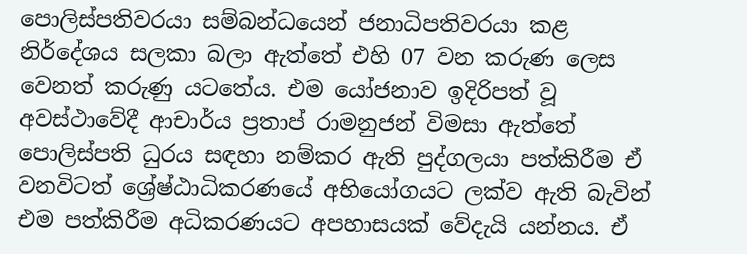පොලිස්පතිවරයා සම්බන්ධයෙන් ජනාධිපතිවරයා කළ නිර්දේශය සලකා බලා ඇත්තේ එහි 07 වන කරුණ ලෙස වෙනත් කරුණු යටතේය. එම යෝජනාව ඉදිරිපත් වූ අවස්ථාවේදී ආචාර්ය ප්‍රතාප් රාමනුජන් විමසා ඇත්තේ පොලිස්පති ධුරය සඳහා නම්කර ඇති පුද්ගලයා පත්කිරීම ඒ වනවිටත් ශ්‍රේෂ්ඨාධිකරණයේ අභියෝගයට ලක්ව ඇති බැවින් එම පත්කිරීම අධිකරණයට අපහාසයක් වේදැයි යන්නය. ඒ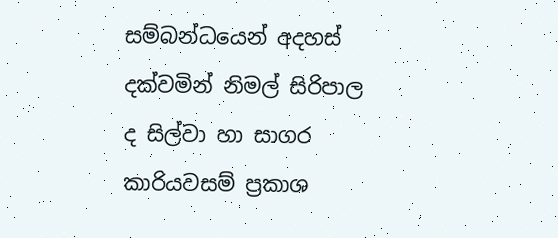සම්බන්ධයෙන් අදහස් දක්වමින් නිමල් සිරිපාල ද සිල්වා හා සාගර කාරියවසම් ප්‍රකාශ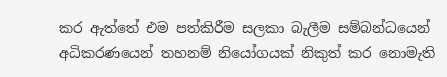කර ඇත්තේ එම පත්කිරීම සලකා බැලීම සම්බන්ධයෙන් අධිකරණයෙන් තහනම් නියෝගයක් නිකුත් කර නොමැති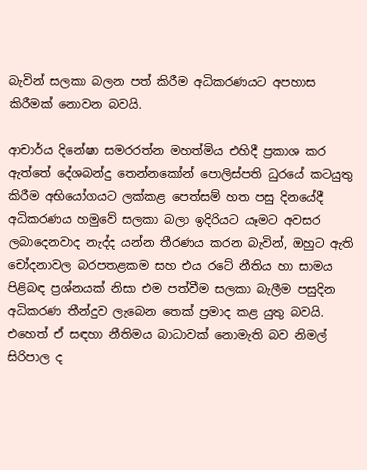බැවින් සලකා බලන පත් කිරීම අධිකරණයට අපහාස කිරීමක් නොවන බවයි.

ආචාර්ය දිනේෂා සමරරත්න මහත්මිය එහිදී ප්‍රකාශ කර ඇත්තේ දේශබන්දු තෙන්නකෝන් පොලිස්පති ධුරයේ කටයුතු කිරීම අභියෝගයට ලක්කළ පෙත්සම් හත පසු දිනයේදී අධිකරණය හමුවේ සලකා බලා ඉදිරියට යෑමට අවසර ලබාදෙනවාද නැද්ද යන්න තීරණය කරන බැවින්, ඔහුට ඇති චෝදනාවල බරපතළකම සහ එය රටේ නීතිය හා සාමය පිළිබඳ ප්‍රශ්නයක් නිසා එම පත්වීම සලකා බැලීම පසුදින අධිකරණ තීන්දුව ලැබෙන තෙක් ප්‍රමාද කළ යුතු බවයි.
එහෙත් ඒ සඳහා නීතිමය බාධාවක් නොමැති බව නිමල් සිරිපාල ද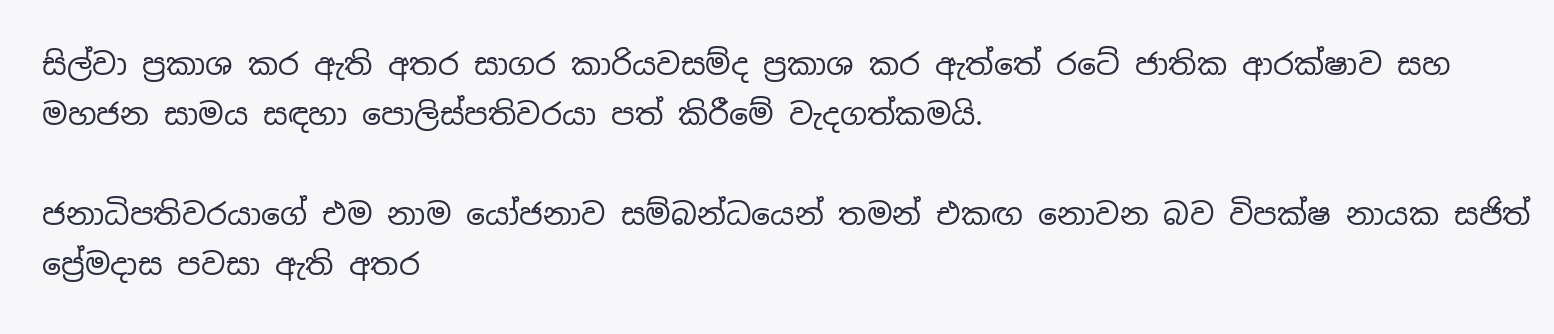සිල්වා ප්‍රකාශ කර ඇති අතර සාගර කාරියවසම්ද ප්‍රකාශ කර ඇත්තේ රටේ ජාතික ආරක්ෂාව සහ මහජන සාමය සඳහා පොලිස්පතිවරයා පත් කිරීමේ වැදගත්කමයි.

ජනාධිපතිවරයාගේ එම නාම යෝජනාව සම්බන්ධයෙන් තමන් එකඟ නොවන බව විපක්ෂ නායක සජිත් ප්‍රේමදාස පවසා ඇති අතර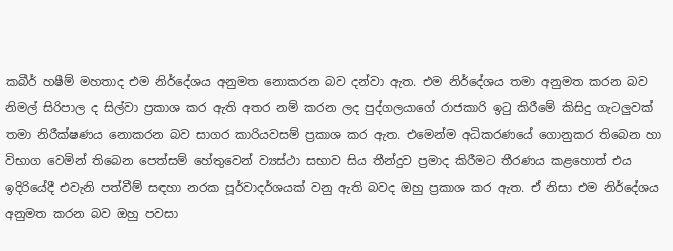කබීර් හෂීම් මහතාද එම නිර්දේශය අනුමත නොකරන බව දන්වා ඇත. එම නිර්දේශය තමා අනුමත කරන බව නිමල් සිරිපාල ද සිල්වා ප්‍රකාශ කර ඇති අතර නම් කරන ලද පුද්ගලයාගේ රාජකාරි ඉටු කිරීමේ කිසිදු ගැටලුවක් තමා නිරීක්ෂණය නොකරන බව සාගර කාරියවසම් ප්‍රකාශ කර ඇත. එමෙන්ම අධිකරණයේ ගොනුකර තිබෙන හා විභාග වෙමින් තිබෙන පෙත්සම් හේතුවෙන් ව්‍යස්ථා සභාව සිය තීන්දුව ප්‍රමාද කිරීමට තීරණය කළහොත් එය ඉදිරියේදී එවැනි පත්වීම් සඳහා නරක පූර්වාදර්ශයක් වනු ඇති බවද ඔහු ප්‍රකාශ කර ඇත. ඒ නිසා එම නිර්දේශය අනුමත කරන බව ඔහු පවසා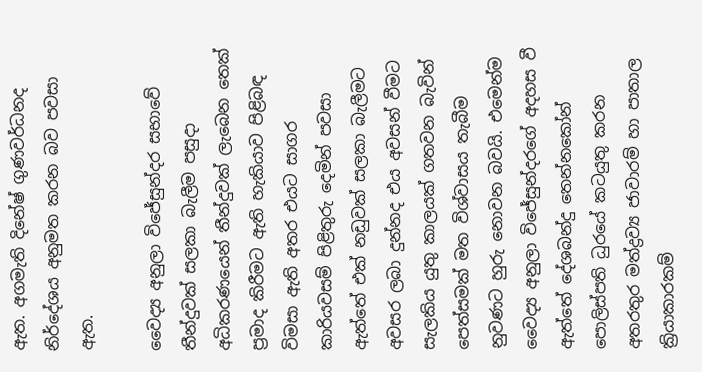ඇත. අගමැති දිනේෂ් ගුණවර්ධනද නිර්දේශය අනුමත කරන බව පවසා ඇත.

වෛද්‍ය අනුලා විජේසුන්දර සභාවේ තීන්දුවක් සලකා බැලීම පසුදා අධිකරණයෙන් තීන්දුවක් ලැබෙන තෙක් ප්‍රමාද කිරීමට ඇති හැකියාව පිළිබඳ විමසා ඇති අතර එයට සාගර කාරියවසම් පිළිතුරු දෙමින් පවසා ඇත්තේ එක් නඩුවක් සලකා බැලීමට අවසර ලබා දුන්නද එය අවසන් වීමට සැලකිය යුතු කාලයක් ගතවන බැවින් පෙත්සමක් මත විශ්වාසය තැබීම නුවණට හුරු නොවන බවයි. එමෙන්ම වෛද්‍ය අනුලා විජේසුන්දරගේ අදහස වී ඇත්තේ දේශබන්දු තෙන්නකෝන් පොලිස්පති ධුරයේ කටයුතු කරන අතරතුර මත්ද්‍රව්‍ය ජාවාරම් හා පාතාල ක්‍රියාකාරකම්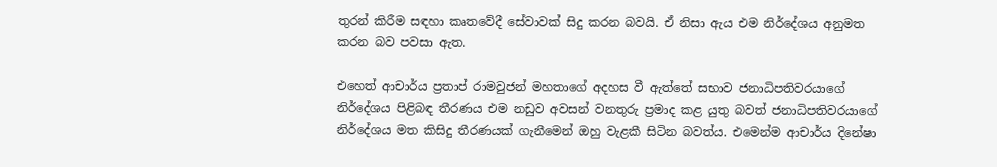තුරන් කිරීම සඳහා කෘතවේදී සේවාවක් සිදු කරන බවයි. ඒ නිසා ඇය එම නිර්දේශය අනුමත කරන බව පවසා ඇත.

එහෙත් ආචාර්ය ප්‍රතාප් රාමවුජන් මහතාගේ අදහස වී ඇත්තේ සභාව ජනාධිපතිවරයාගේ නිර්දේශය පිළිබඳ තීරණය එම නඩුව අවසන් වනතුරු ප්‍රමාද කළ යුතු බවත් ජනාධිපතිවරයාගේ නිර්දේශය මත කිසිදු තීරණයක් ගැනීමෙන් ඔහු වැළකී සිටින බවත්ය. එමෙන්ම ආචාර්ය දිනේෂා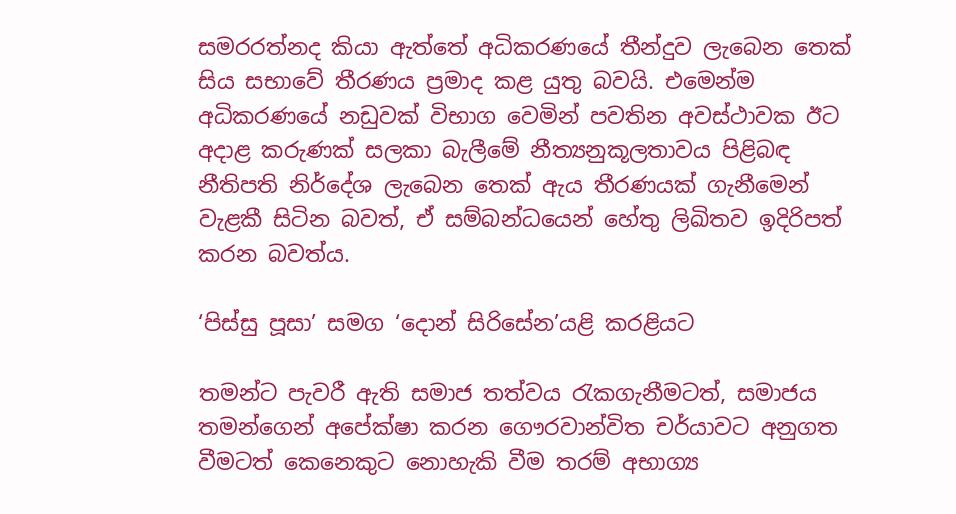සමරරත්නද කියා ඇත්තේ අධිකරණයේ තීන්දුව ලැබෙන තෙක් සිය සභාවේ තීරණය ප්‍රමාද කළ යුතු බවයි. එමෙන්ම අධිකරණයේ නඩුවක් විභාග වෙමින් පවතින අවස්ථාවක ඊට අදාළ කරුණක් සලකා බැලීමේ නීත්‍යනුකූලතාවය පිළිබඳ නීතිපති නිර්දේශ ලැබෙන තෙක් ඇය තීරණයක් ගැනීමෙන් වැළකී සිටින බවත්, ඒ සම්බන්ධයෙන් හේතු ලිඛිතව ඉදිරිපත් කරන බවත්ය.

‘පිස්සු පූසා’ සමග ‘දොන් සිරිසේන’යළි කරළියට

තමන්ට පැවරී ඇති සමාජ තත්වය රැකගැනීමටත්, සමාජය තමන්ගෙන් අපේක්ෂා කරන ගෞරවාන්විත චර්යාවට අනුගත වීමටත් කෙනෙකුට නොහැකි වීම තරම් අභාග්‍ය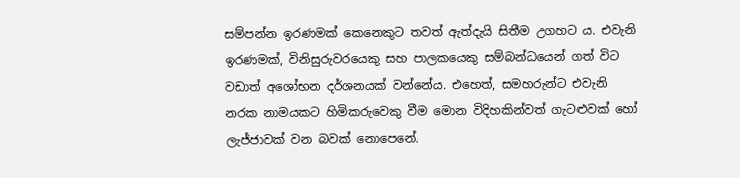සම්පන්න ඉරණමක් කෙනෙකුට තවත් ඇත්දැයි සිතීම උගහට ය. එවැනි ඉරණමක්, විනිසුරුවරයෙකු සහ පාලකයෙකු සම්බන්ධයෙන් ගත් විට වඩාත් අශෝභන දර්ශනයක් වන්නේය. එහෙත්, සමහරුන්ට එවැනි නරක නාමයකට හිමිකරුවෙකු වීම මොන විදිහකින්වත් ගැටළුවක් හෝ ලැජ්ජාවක් වන බවක් නොපෙනේ.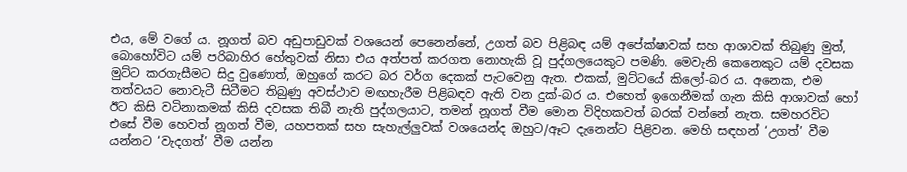එය, මේ වගේ ය. නූගත් බව අඩුපාඩුවක් වශයෙන් පෙනෙන්නේ, උගත් බව පිළිබඳ යම් අපේක්ෂාවක් සහ ආශාවක් තිබුණු මුත්, බොහෝවිට යම් පරිබාහිර හේතුවක් නිසා එය අත්පත් කරගත නොහැකි වූ පුද්ගලයෙකුට පමණි. මෙවැනි කෙනෙකුට යම් දවසක මුට්ට කරගැසීමට සිදු වුණොත්, ඔහුගේ කරට බර වර්ග දෙකක් පැටවෙනු ඇත. එකක්, මුට්ටයේ කිලෝ-බර ය. අනෙක, එම තත්වයට නොවැටී සිටීමට තිබුණු අවස්ථාව මඟහැරීම පිළිබඳව ඇති වන දුක්-බර ය. එහෙත් ඉගෙනීමක් ගැන කිසි ආශාවක් හෝ ඊට කිසි වටිනාකමක් කිසි දවසක තිබී නැති පුද්ගලයාට, තමන් නූගත් වීම මොන විදිහකවත් බරක් වන්නේ නැත. සමහරවිට එසේ වීම හෙවත් නූගත් වීම, යහපතක් සහ සැහැල්ලුවක් වශයෙන්ද ඔහුට/ඈට දැනෙන්ට පිළිවන. මෙහි සඳහන් ‘උගත්’ වීම යන්නට ‘වැදගත්’ වීම යන්න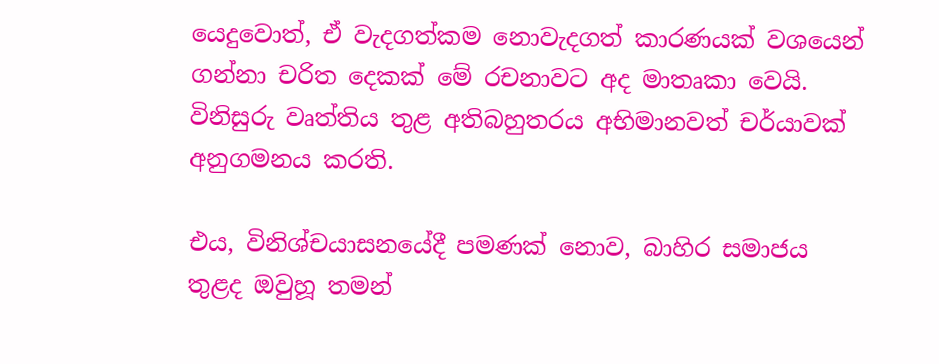යෙදුවොත්, ඒ වැදගත්කම නොවැදගත් කාරණයක් වශයෙන් ගන්නා චරිත දෙකක් මේ රචනාවට අද මාතෘකා වෙයි.
විනිසුරු වෘත්තිය තුළ අතිබහුතරය අභිමානවත් චර්යාවක් අනුගමනය කරති.

එය, විනිශ්චයාසනයේදී පමණක් නොව, බාහිර සමාජය තුළද ඔවුහූ තමන්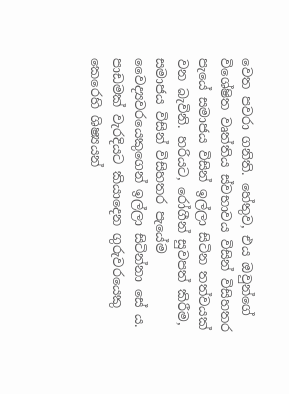වෙත පවරා ගනිති. හේතුව, එය ඔවුන්ගේ විශේෂිත වෘත්තිය ස්වභාවය විසින් විසිහතර පැයේ සමාජය විසින් ඉල්ලා සිටින තත්වයක් වන බැවිනි. හරියට, රෝගීන් සුවපත් කිරීම, සමාජය විසින් විසිහතර පැයේම වෛද්‍යවරයෙකුගෙන් ඉල්ලා සිටින්නා සේ ය. පාඩමක් වැරදියට කියාදෙන ගුරුවරයෙකු කෙරෙහි ශිෂ්‍යයන්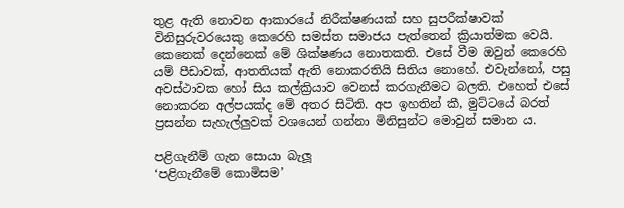තුළ ඇති නොවන ආකාරයේ නිරීක්ෂණයක් සහ සුපරීක්ෂාවක් විනිසුරුවරයෙකු කෙරෙහි සමස්ත සමාජය පැත්තෙන් ක්‍රියාත්මක වෙයි.
කෙනෙක් දෙන්නෙක් මේ ශික්ෂණය නොතකති. එසේ වීම ඔවුන් කෙරෙහි යම් පීඩාවක්, ආතතියක් ඇති නොකරතියි සිතිය නොහේ. එවැන්නෝ, පසු අවස්ථාවක හෝ සිය කල්ක්‍රියාව වෙනස් කරගැනීමට බලති. එහෙත් එසේ නොකරන අල්පයක්ද මේ අතර සිටිති. අප ඉහතින් කී, මුට්ටයේ බරත් ප්‍රසන්න සැහැල්ලුවක් වශයෙන් ගන්නා මිනිසුන්ට මොවුන් සමාන ය.

පළිගැනීම් ගැන සොයා බැලූ
‘පළිගැනීමේ කොමිසම’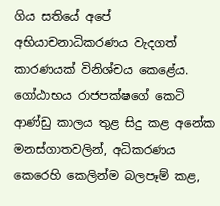ගිය සතියේ අපේ අභියාචනාධිකරණය වැදගත් කාරණයක් විනිශ්චය කෙළේය. ගෝඨාභය රාජපක්ෂගේ කෙටි ආණ්ඩු කාලය තුළ සිදු කළ අනේක මනස්ගාතවලින්, අධිකරණය කෙරෙහි කෙලින්ම බලපෑම් කළ,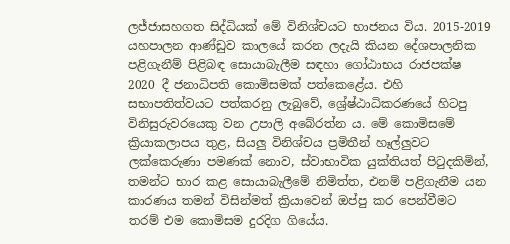ලජ්ජාසහගත සිද්ධියක් මේ විනිශ්චයට භාජනය විය. 2015-2019 යහපාලන ආණ්ඩුව කාලයේ කරන ලදැයි කියන දේශපාලනික පළිගැනීම් පිළිබඳ සොයාබැලීම සඳහා ගෝඨාභය රාජපක්ෂ 2020 දී ජනාධිපති කොමිසමක් පත්කෙළේය. එහි සභාපතිත්වයට පත්කරනු ලැබුවේ, ශ්‍රේෂ්ඨාධිකරණයේ හිටපු විනිසුරුවරයෙකු වන උපාලි අබේරත්න ය. මේ කොමිසමේ ක්‍රියාකලාපය තුළ, සියලු විනිශ්චය ප්‍රමිතීන් හෑල්ලුවට ලක්කෙරුණා පමණක් නොව, ස්වාභාවික යුක්තියත් පිටුදකිමින්, තමන්ට භාර කළ සොයාබැලීමේ නිමිත්ත, එනම් පළිගැනීම යන කාරණය තමන් විසින්මත් ක්‍රියාවෙන් ඔප්පු කර පෙන්වීමට තරම් එම කොමිසම දුරදිග ගියේය.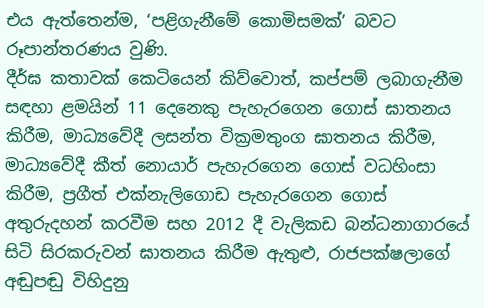එය ඇත්තෙන්ම, ‘පළිගැනීමේ කොමිසමක්’ බවට රූපාන්තරණය වුණි.
දීර්ඝ කතාවක් කෙටියෙන් කිව්වොත්, කප්පම් ලබාගැනීම සඳහා ළමයින් 11 දෙනෙකු පැහැරගෙන ගොස් ඝාතනය කිරීම, මාධ්‍යවේදී ලසන්ත වික්‍රමතුංග ඝාතනය කිරීම, මාධ්‍යවේදී කීත් නොයාර් පැහැරගෙන ගොස් වධහිංසා කිරීම, ප්‍රගීත් එක්නැලිගොඩ පැහැරගෙන ගොස් අතුරුදහන් කරවීම සහ 2012 දී වැලිකඩ බන්ධනාගාරයේ සිටි සිරකරුවන් ඝාතනය කිරීම ඇතුළු, රාජපක්ෂලාගේ අඬුපඬු විහිදුනු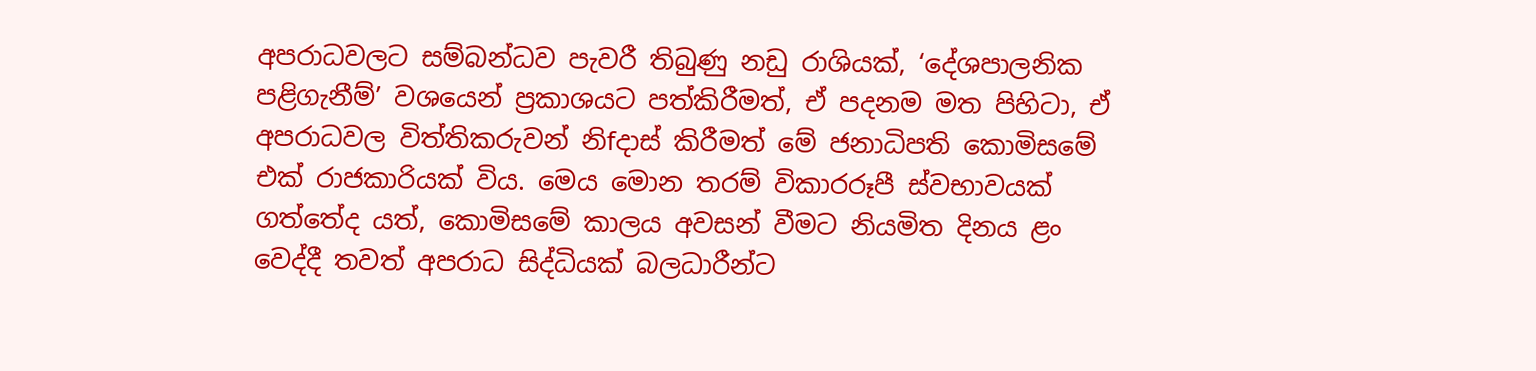අපරාධවලට සම්බන්ධව පැවරී තිබුණු නඩු රාශියක්, ‘දේශපාලනික පළිගැනීම්’ වශයෙන් ප්‍රකාශයට පත්කිරීමත්, ඒ පදනම මත පිහිටා, ඒ අපරාධවල විත්තිකරුවන් නිfදාස් කිරීමත් මේ ජනාධිපති කොමිසමේ එක් රාජකාරියක් විය. මෙය මොන තරම් විකාරරූපී ස්වභාවයක් ගත්තේද යත්, කොමිසමේ කාලය අවසන් වීමට නියමිත දිනය ළං වෙද්දී තවත් අපරාධ සිද්ධියක් බලධාරීන්ට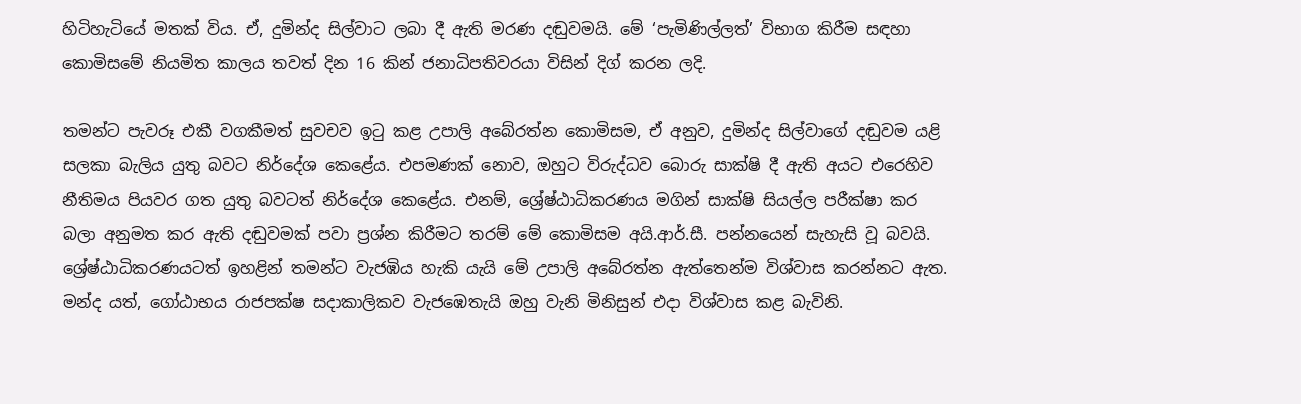හිටිහැටියේ මතක් විය. ඒ, දුමින්ද සිල්වාට ලබා දී ඇති මරණ දඬුවමයි. මේ ‘පැමිණිල්ලත්’ විභාග කිරීම සඳහා කොමිසමේ නියමිත කාලය තවත් දින 16 කින් ජනාධිපතිවරයා විසින් දිග් කරන ලදි.

තමන්ට පැවරූ එකී වගකීමත් සුවචව ඉටු කළ උපාලි අබේරත්න කොමිසම, ඒ අනුව, දුමින්ද සිල්වාගේ දඬුවම යළි සලකා බැලිය යුතු බවට නිර්දේශ කෙළේය. එපමණක් නොව, ඔහුට විරුද්ධව බොරු සාක්ෂි දී ඇති අයට එරෙහිව නීතිමය පියවර ගත යුතු බවටත් නිර්දේශ කෙළේය. එනම්, ශ්‍රේෂ්ඨාධිකරණය මගින් සාක්ෂි සියල්ල පරීක්ෂා කර බලා අනුමත කර ඇති දඬුවමක් පවා ප්‍රශ්න කිරීමට තරම් මේ කොමිසම අයි.ආර්.සී. පන්නයෙන් සැහැසි වූ බවයි. ශ්‍රේෂ්ඨාධිකරණයටත් ඉහළින් තමන්ට වැජඹිය හැකි යැයි මේ උපාලි අබේරත්න ඇත්තෙන්ම විශ්වාස කරන්නට ඇත. මන්ද යත්, ගෝඨාභය රාජපක්ෂ සදාකාලිකව වැජඹෙතැයි ඔහු වැනි මිනිසුන් එදා විශ්වාස කළ බැවිනි.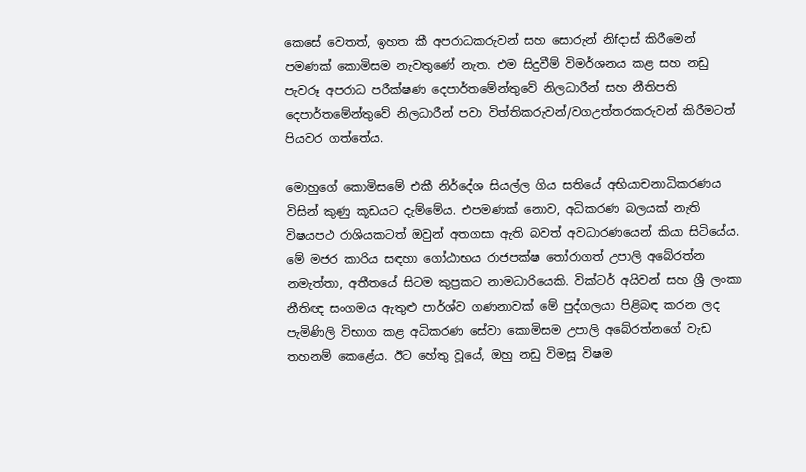කෙසේ වෙතත්, ඉහත කී අපරාධකරුවන් සහ සොරුන් නිfදාස් කිරීමෙන් පමණක් කොමිසම නැවතුණේ නැත. එම සිදුවීම් විමර්ශනය කළ සහ නඩු පැවරූ අපරාධ පරීක්ෂණ දෙපාර්තමේන්තුවේ නිලධාරීන් සහ නීතිපති දෙපාර්තමේන්තුවේ නිලධාරීන් පවා විත්තිකරුවන්/වගඋත්තරකරුවන් කිරීමටත් පියවර ගත්තේය.

මොහුගේ කොමිසමේ එකී නිර්දේශ සියල්ල ගිය සතියේ අභියාචනාධිකරණය විසින් කුණු කූඩයට දැම්මේය. එපමණක් නොව, අධිකරණ බලයක් නැති විෂයපථ රාශියකටත් ඔවුන් අතගසා ඇති බවත් අවධාරණයෙන් කියා සිටියේය. මේ මජර කාරිය සඳහා ගෝඨාභය රාජපක්ෂ තෝරාගත් උපාලි අබේරත්න නමැත්තා, අතීතයේ සිටම කුප්‍රකට නාමධාරියෙකි. වික්ටර් අයිවන් සහ ශ්‍රී ලංකා නීතිඥ සංගමය ඇතුළු පාර්ශ්ව ගණනාවක් මේ පුද්ගලයා පිළිබඳ කරන ලද පැමිණිලි විභාග කළ අධිකරණ සේවා කොමිසම උපාලි අබේරත්නගේ වැඩ තහනම් කෙළේය. ඊට හේතු වූයේ, ඔහු නඩු විමසූ විෂම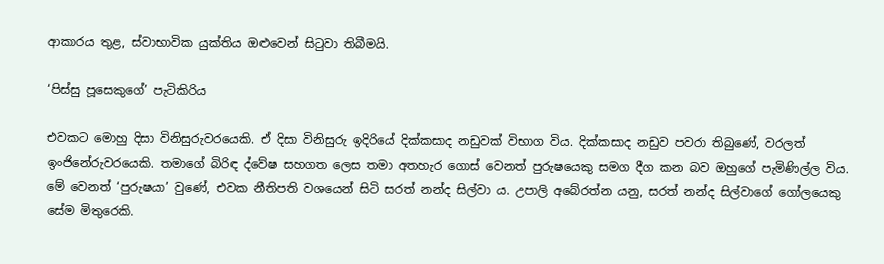ආකාරය තුළ, ස්වාභාවික යුක්තිය ඔළුවෙන් සිටුවා තිබීමයි.

‘පිස්සු පූසෙකුගේ’ පැටිකිරිය

එවකට මොහු දිසා විනිසුරුවරයෙකි. ඒ දිසා විනිසුරු ඉදිරියේ දික්කසාද නඩුවක් විභාග විය. දික්කසාද නඩුව පවරා තිබුණේ, වරලත් ඉංජිනේරුවරයෙකි. තමාගේ බිරිඳ ද්වේෂ සහගත ලෙස තමා අතහැර ගොස් වෙනත් පුරුෂයෙකු සමග දීග කන බව ඔහුගේ පැමිණිල්ල විය. මේ වෙනත් ‘පුරුෂයා’ වුණේ, එවක නීතිපති වශයෙන් සිටි සරත් නන්ද සිල්වා ය. උපාලි අබේරත්න යනු, සරත් නන්ද සිල්වාගේ ගෝලයෙකු සේම මිතුරෙකි.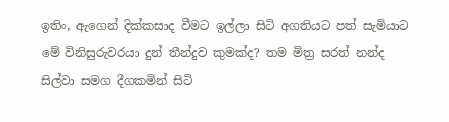ඉතිං, ඇගෙන් දික්කසාද වීමට ඉල්ලා සිටි අගතියට පත් සැමියාට මේ විනිසුරුවරයා දුන් තීන්දුව කුමක්ද? තම මිත්‍ර සරත් නන්ද සිල්වා සමග දීගකමින් සිටි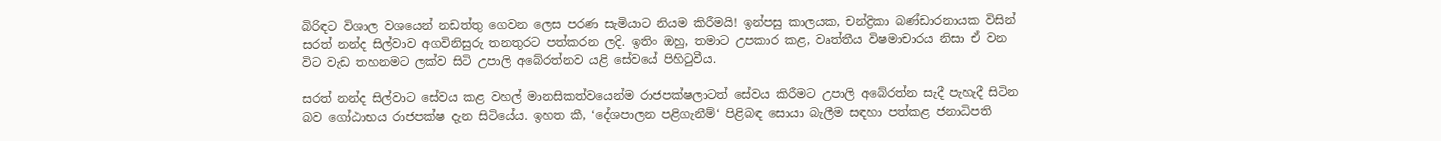බිරිඳට විශාල වශයෙන් නඩත්තු ගෙවන ලෙස පරණ සැමියාට නියම කිරීමයි! ඉන්පසු කාලයක, චන්ද්‍රිකා බණ්ඩාරනායක විසින් සරත් නන්ද සිල්වාව අගවිනිසුරු තනතුරට පත්කරන ලදි. ඉතිං ඔහු, තමාට උපකාර කළ, වෘත්තීය විෂමාචාරය නිසා ඒ වන විට වැඩ තහනමට ලක්ව සිටි උපාලි අබේරත්නව යළි සේවයේ පිහිටුවීය.

සරත් නන්ද සිල්වාට සේවය කළ වහල් මානසිකත්වයෙන්ම රාජපක්ෂලාටත් සේවය කිරීමට උපාලි අබේරත්න සැදී පැහැදී සිටින බව ගෝඨාභය රාජපක්ෂ දැන සිටියේය. ඉහත කී, ‘දේශපාලන පළිගැනීම්‘ පිළිබඳ සොයා බැලීම සඳහා පත්කළ ජනාධිපති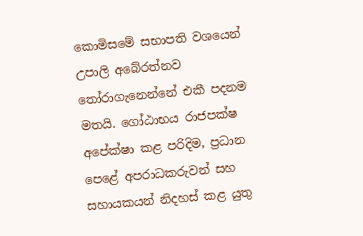කොමිසමේ සභාපති වශයෙන් උපාලි අබේරත්නව තෝරාගැනෙන්නේ එකී පදනම මතයි. ගෝඨාභය රාජපක්ෂ අපේක්ෂා කළ පරිදිම, ප්‍රධාන පෙළේ අපරාධකරුවන් සහ සහායකයන් නිදහස් කළ යුතු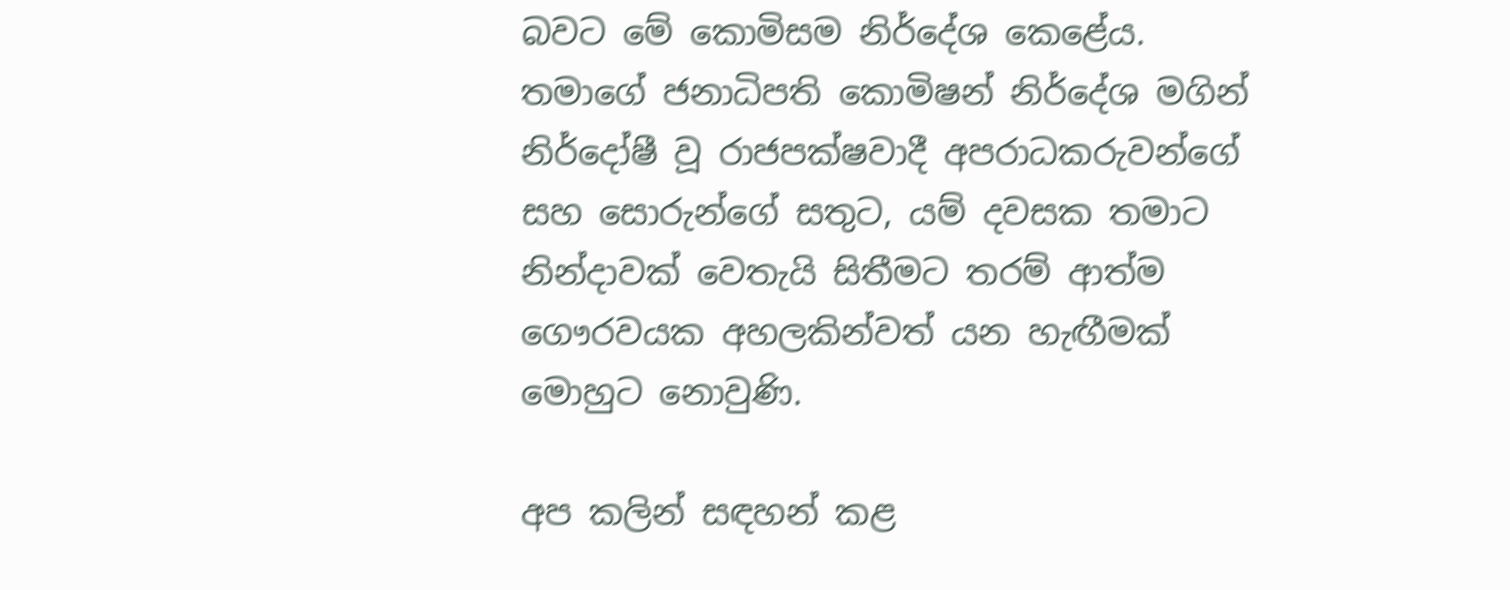බවට මේ කොමිසම නිර්දේශ කෙළේය. තමාගේ ජනාධිපති කොමිෂන් නිර්දේශ මගින් නිර්දෝෂී වූ රාජපක්ෂවාදී අපරාධකරුවන්ගේ සහ සොරුන්ගේ සතුට, යම් දවසක තමාට නින්දාවක් වෙතැයි සිතීමට තරම් ආත්ම ගෞරවයක අහලකින්වත් යන හැඟීමක් මොහුට නොවුණි.

අප කලින් සඳහන් කළ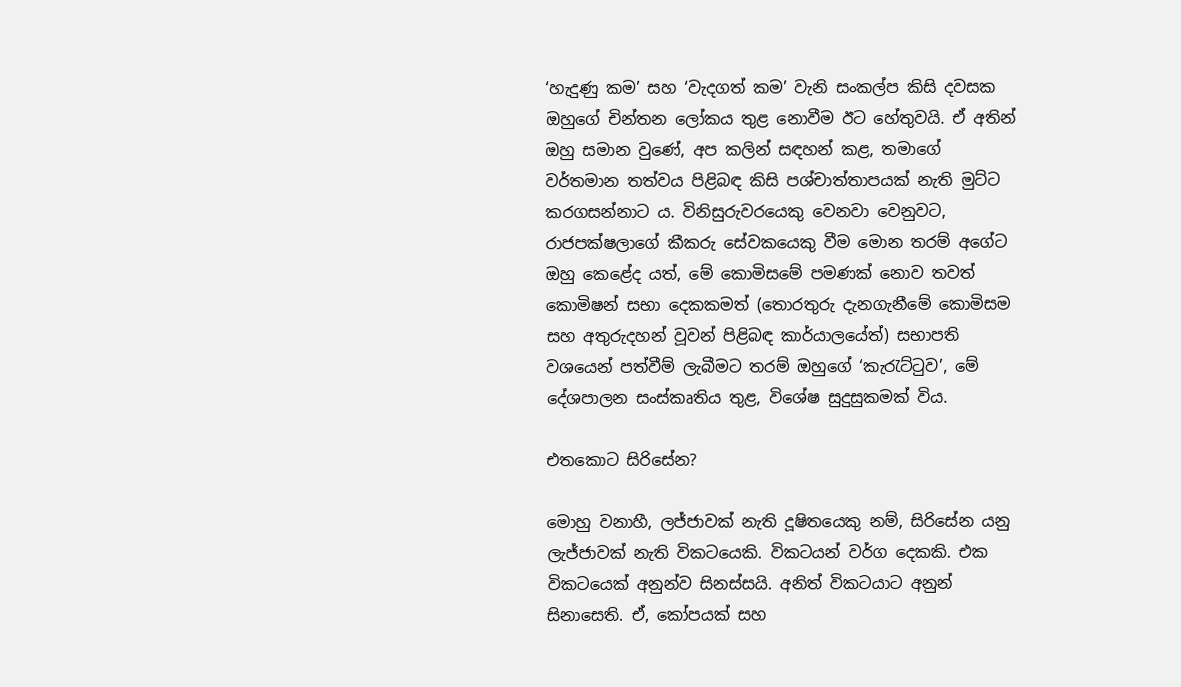‘හැදුණු කම’ සහ ‘වැදගත් කම’ වැනි සංකල්ප කිසි දවසක ඔහුගේ චින්තන ලෝකය තුළ නොවීම ඊට හේතුවයි. ඒ අතින් ඔහු සමාන වුණේ, අප කලින් සඳහන් කළ, තමාගේ වර්තමාන තත්වය පිළිබඳ කිසි පශ්චාත්තාපයක් නැති මුට්ට කරගසන්නාට ය. විනිසුරුවරයෙකු වෙනවා වෙනුවට, රාජපක්ෂලාගේ කීකරු සේවකයෙකු වීම මොන තරම් අගේට ඔහු කෙළේද යත්, මේ කොමිසමේ පමණක් නොව තවත් කොමිෂන් සභා දෙකකමත් (තොරතුරු දැනගැනීමේ කොමිසම සහ අතුරුදහන් වූවන් පිළිබඳ කාර්යාලයේත්) සභාපති වශයෙන් පත්වීම් ලැබීමට තරම් ඔහුගේ ‘කැරැට්ටුව’, මේ දේශපාලන සංස්කෘතිය තුළ, විශේෂ සුදුසුකමක් විය.

එතකොට සිරිසේන?

මොහු වනාහී, ලජ්ජාවක් නැති දූෂිතයෙකු නම්, සිරිසේන යනු ලැජ්ජාවක් නැති විකටයෙකි. විකටයන් වර්ග දෙකකි. එක විකටයෙක් අනුන්ව සිනස්සයි. අනිත් විකටයාට අනුන් සිනාසෙති. ඒ, කෝපයක් සහ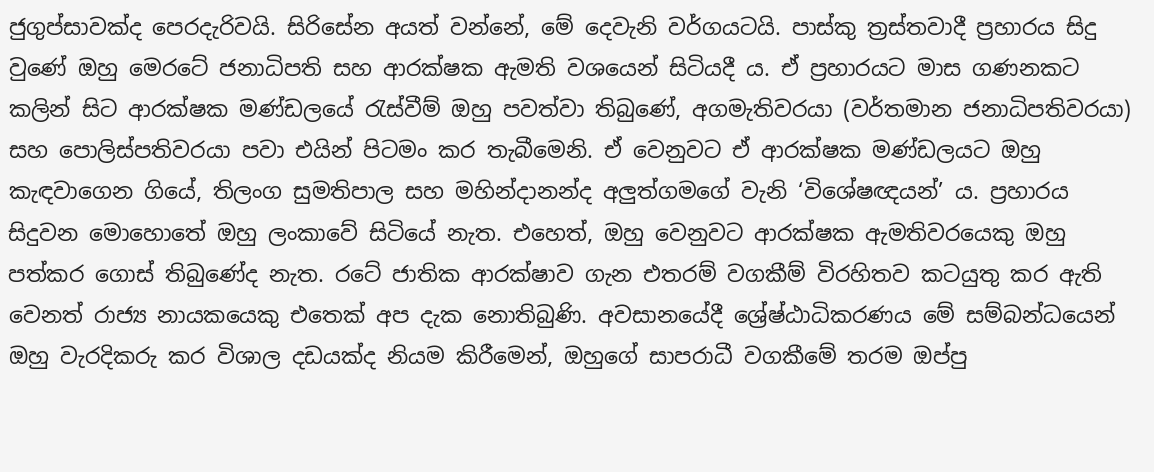ජුගුප්සාවක්ද පෙරදැරිවයි. සිරිසේන අයත් වන්නේ, මේ දෙවැනි වර්ගයටයි. පාස්කු ත්‍රස්තවාදී ප්‍රහාරය සිදු වුණේ ඔහු මෙරටේ ජනාධිපති සහ ආරක්ෂක ඇමති වශයෙන් සිටියදී ය. ඒ ප්‍රහාරයට මාස ගණනකට කලින් සිට ආරක්ෂක මණ්ඩලයේ රැස්වීම් ඔහු පවත්වා තිබුණේ, අගමැතිවරයා (වර්තමාන ජනාධිපතිවරයා) සහ පොලිස්පතිවරයා පවා එයින් පිටමං කර තැබීමෙනි. ඒ වෙනුවට ඒ ආරක්ෂක මණ්ඩලයට ඔහු කැඳවාගෙන ගියේ, තිලංග සුමතිපාල සහ මහින්දානන්ද අලුත්ගමගේ වැනි ‘විශේෂඥයන්’ ය. ප්‍රහාරය සිදුවන මොහොතේ ඔහු ලංකාවේ සිටියේ නැත. එහෙත්, ඔහු වෙනුවට ආරක්ෂක ඇමතිවරයෙකු ඔහු පත්කර ගොස් තිබුණේද නැත. රටේ ජාතික ආරක්ෂාව ගැන එතරම් වගකීම් විරහිතව කටයුතු කර ඇති වෙනත් රාජ්‍ය නායකයෙකු එතෙක් අප දැක නොතිබුණි. අවසානයේදී ශ්‍රේෂ්ඨාධිකරණය මේ සම්බන්ධයෙන් ඔහු වැරදිකරු කර විශාල දඩයක්ද නියම කිරීමෙන්, ඔහුගේ සාපරාධී වගකීමේ තරම ඔප්පු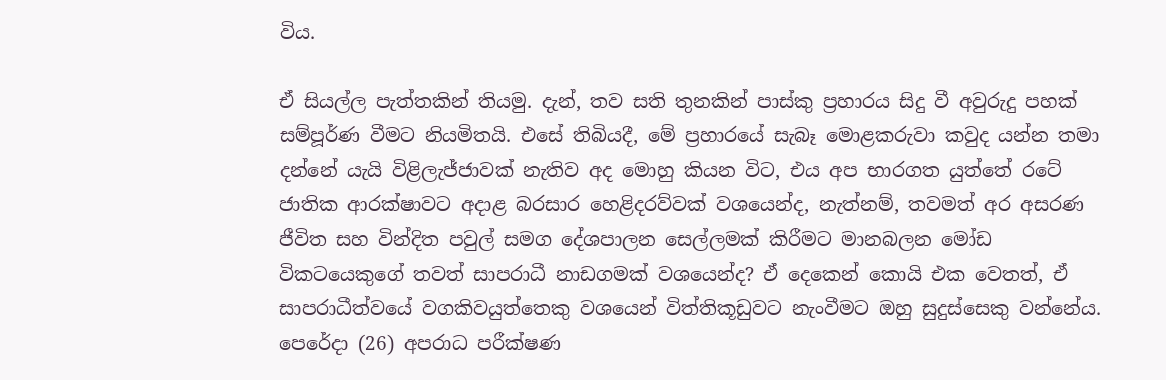විය.

ඒ සියල්ල පැත්තකින් තියමු. දැන්, තව සති තුනකින් පාස්කු ප්‍රහාරය සිදු වී අවුරුදු පහක් සම්පූර්ණ වීමට නියමිතයි. එසේ තිබියදී, මේ ප්‍රහාරයේ සැබෑ මොළකරුවා කවුද යන්න තමා දන්නේ යැයි විළිලැජ්ජාවක් නැතිව අද මොහු කියන විට, එය අප භාරගත යුත්තේ රටේ ජාතික ආරක්ෂාවට අදාළ බරසාර හෙළිදරව්වක් වශයෙන්ද, නැත්නම්, තවමත් අර අසරණ ජීවිත සහ වින්දිත පවුල් සමග දේශපාලන සෙල්ලමක් කිරීමට මානබලන මෝඩ විකටයෙකුගේ තවත් සාපරාධී නාඩගමක් වශයෙන්ද? ඒ දෙකෙන් කොයි එක වෙතත්, ඒ සාපරාධීත්වයේ වගකිවයුත්තෙකු වශයෙන් විත්තිකූඩුවට නැංවීමට ඔහු සුදුස්සෙකු වන්නේය. පෙරේදා (26) අපරාධ පරීක්ෂණ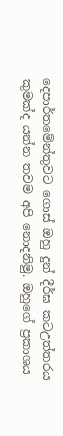දෙපාර්තමේන්තුවට ගොස් ඔහු දුන් දීර්ඝ කටඋත්තරය කුමක්ද යන්න තවම අපි නොදනිමු. ඔහුගේ ප්‍රකාශය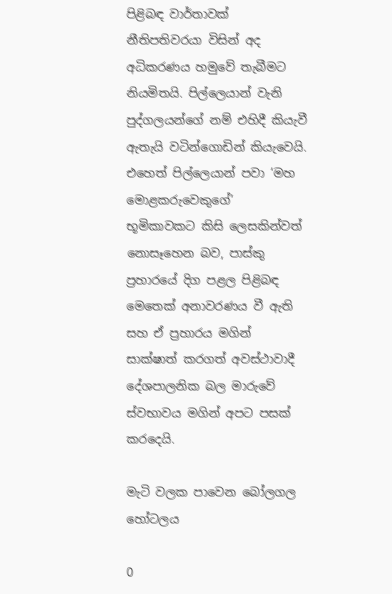පිළිබඳ වාර්තාවක් නීතිපතිවරයා විසින් අද අධිකරණය හමුවේ තැබීමට නියමිතයි. පිල්ලෙයාන් වැනි පුද්ගලයන්ගේ නම් එහිදී කියැවී ඇතැයි වටින්ගොඩින් කියැවෙයි. එහෙත් පිල්ලෙයාන් පවා ‘මහ මොළකරුවෙකුගේ’ භූමිකාවකට කිසි ලෙසකින්වත් නොසෑහෙන බව, පාස්කු ප්‍රහාරයේ දිග පළල පිළිබඳ මෙතෙක් අනාවරණය වී ඇති සහ ඒ ප්‍රහාරය මගින් සාක්ෂාත් කරගත් අවස්ථාවාදී දේශපාලනික බල මාරුවේ ස්වභාවය මගින් අපට පසක් කරදෙයි.

මැටි වලක පාවෙන බෝලගල හෝටලය

0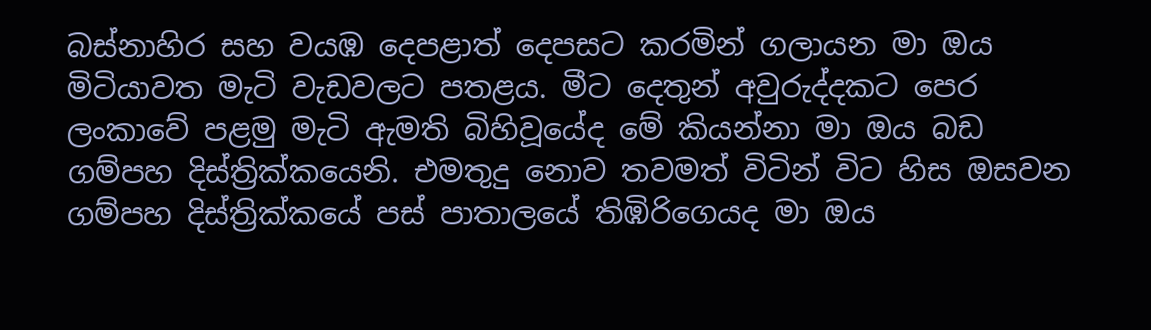බස්නාහිර සහ වයඹ දෙපළාත් දෙපසට කරමින් ගලායන මා ඔය මිටියාවත මැටි වැඩවලට පතළය. මීට දෙතුන් අවුරුද්දකට පෙර ලංකාවේ පළමු මැටි ඇමති බිහිවූයේද මේ කියන්නා මා ඔය බඩ ගම්පහ දිස්ත්‍රික්කයෙනි. එමතුදු නොව තවමත් විටින් විට හිස ඔසවන ගම්පහ දිස්ත්‍රික්කයේ පස් පාතාලයේ තිඹිරිගෙයද මා ඔය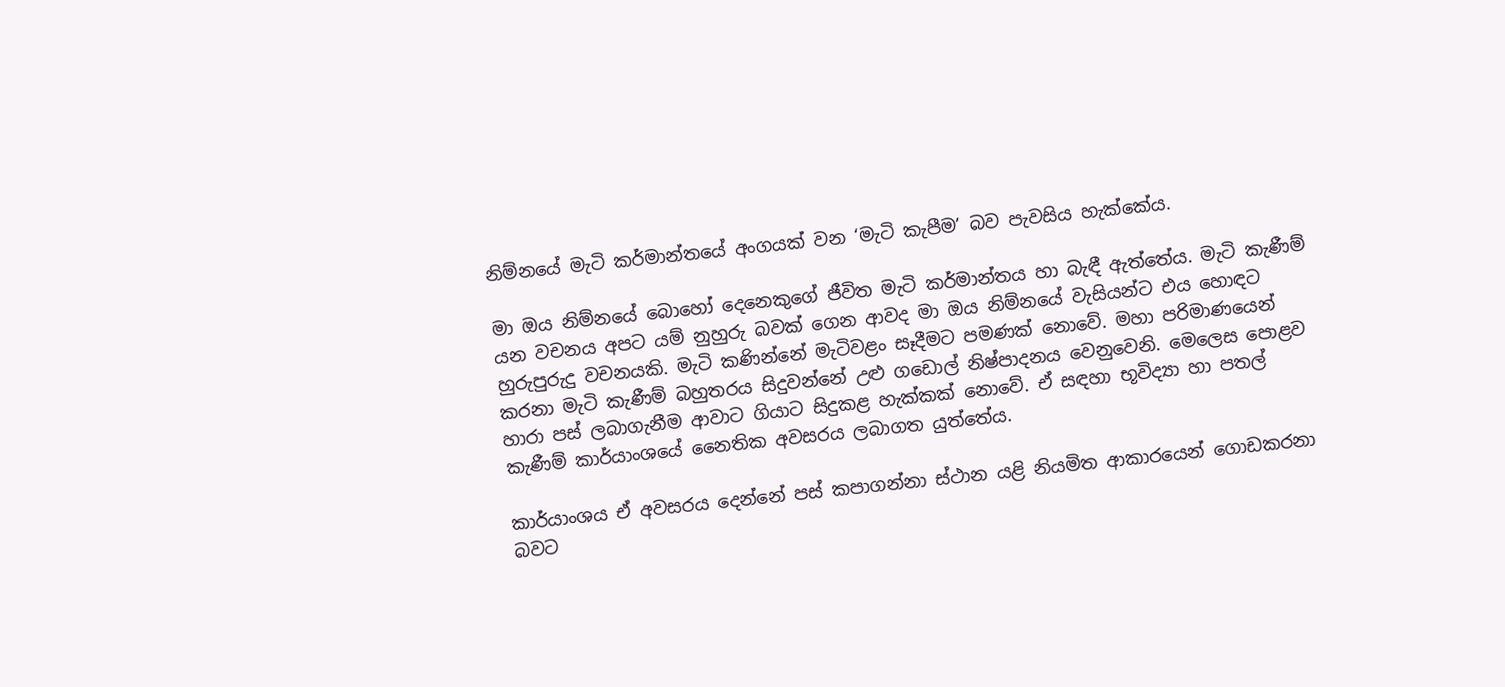නිම්නයේ මැටි කර්මාන්තයේ අංගයක් වන ‘මැටි කැපීම’ බව පැවසිය හැක්කේය.

මා ඔය නිම්නයේ බොහෝ දෙනෙකුගේ ජීවිත මැටි කර්මාන්තය හා බැඳී ඇත්තේය. මැටි කැණීම් යන වචනය අපට යම් නුහුරු බවක් ගෙන ආවද මා ඔය නිම්නයේ වැසියන්ට එය හොඳට හුරුපුරුදු වචනයකි. මැටි කණින්නේ මැටිවළං සෑදීමට පමණක් නොවේ. මහා පරිමාණයෙන් කරනා මැටි කැණීම් බහුතරය සිදුවන්නේ උළු ගඩොල් නිෂ්පාදනය වෙනුවෙනි. මෙලෙස පොළව හාරා පස් ලබාගැනීම ආවාට ගියාට සිදුකළ හැක්කක් නොවේ. ඒ සඳහා භූවිද්‍යා හා පතල් කැණීම් කාර්යාංශයේ නෛතික අවසරය ලබාගත යුත්තේය.

කාර්යාංශය ඒ අවසරය දෙන්නේ පස් කපාගන්නා ස්ථාන යළි නියමිත ආකාරයෙන් ගොඩකරනා බවට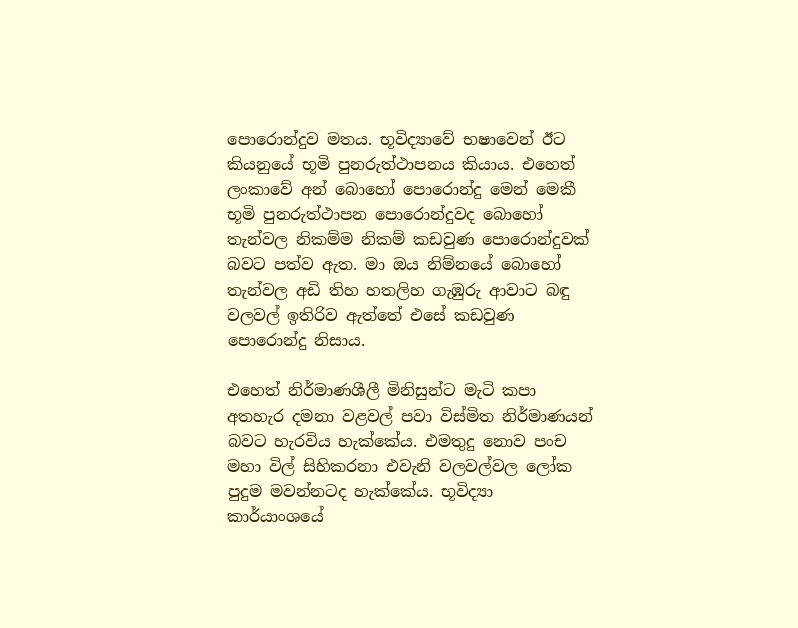පොරොන්දුව මතය. භූවිද්‍යාවේ භෂාවෙන් ඊට කියනුයේ භූමි පුනරුත්ථාපනය කියාය. එහෙත් ලංකාවේ අන් බොහෝ පොරොන්දු මෙන් මෙකී භූමි පුනරුත්ථාපන පොරොන්දුවද බොහෝ තැන්වල නිකම්ම නිකම් කඩවුණ පොරොන්දුවක් බවට පත්ව ඇත. මා ඔය නිම්නයේ බොහෝ තැන්වල අඩි තිහ හතලිහ ගැඹුරු ආවාට බඳු වලවල් ඉතිරිව ඇත්තේ එසේ කඩවුණ පොරොන්දු නිසාය.

එහෙත් නිර්මාණශීලී මිනිසුන්ට මැටි කපා අතහැර දමනා වළවල් පවා විස්මිත නිර්මාණයන් බවට හැරවිය හැක්කේය. එමතුදු නොව පංච මහා විල් සිහිකරනා එවැනි වලවල්වල ලෝක පුදුම මවන්නටද හැක්කේය. භූවිද්‍යා කාර්යාංශයේ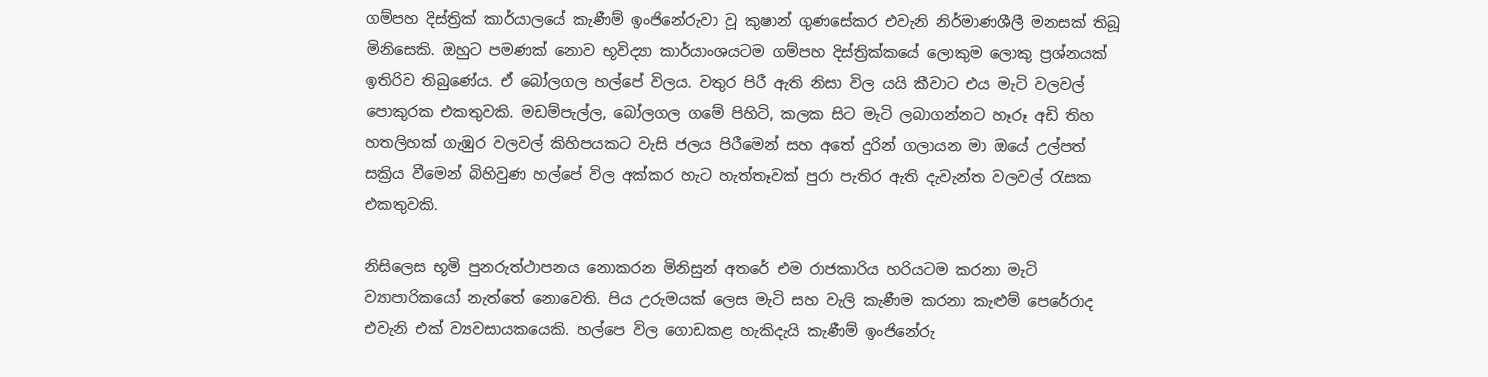ගම්පහ දිස්ත්‍රික් කාර්යාලයේ කැණීම් ඉංජිනේරුවා වූ කුෂාන් ගුණසේකර එවැනි නිර්මාණශීලී මනසක් තිබූ මිනිසෙකි. ඔහුට පමණක් නොව භූවිද්‍යා කාර්යාංශයටම ගම්පහ දිස්ත්‍රික්කයේ ලොකුම ලොකු ප්‍රශ්නයක් ඉතිරිව තිබුණේය. ඒ බෝලගල හල්පේ විලය. වතුර පිරී ඇති නිසා විල යයි කීවාට එය මැටි වලවල් පොකුරක එකතුවකි. මඩම්පැල්ල, බෝලගල ගමේ පිහිටි, කලක සිට මැටි ලබාගන්නට හෑරූ අඩි තිහ හතලිහක් ගැඹුර වලවල් කිහිපයකට වැසි ජලය පිරීමෙන් සහ අතේ දුරින් ගලායන මා ඔයේ උල්පත් සක්‍රිය වීමෙන් බිහිවුණ හල්පේ විල අක්කර හැට හැත්තෑවක් පුරා පැතිර ඇති දැවැන්ත වලවල් රැසක එකතුවකි.

නිසිලෙස භූමි පුනරුත්ථාපනය නොකරන මිනිසුන් අතරේ එම රාජකාරිය හරියටම කරනා මැටි ව්‍යාපාරිකයෝ නැත්තේ නොවෙති. පිය උරුමයක් ලෙස මැටි සහ වැලි කැණීම කරනා කැළුම් පෙරේරාද එවැනි එක් ව්‍යවසායකයෙකි. හල්පෙ විල ගොඩකළ හැකිදැයි කැණීම් ඉංජිනේරු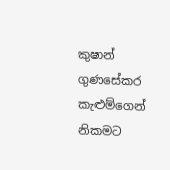කුෂාන් ගුණසේකර කැළුම්ගෙන් නිකමට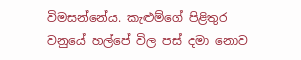විමසන්නේය. කැළුම්ගේ පිළිතුර වනුයේ හල්පේ විල පස් දමා නොව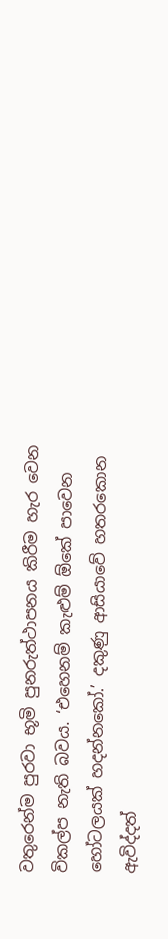වතුරෙන්ම පුරවා භූමි පුනරුත්ථාපනය කිරීම හැර වෙන විකල්ප නැති බවය. ‘එහෙනම් කැළුම් ඕකේ පාවෙන හෝටලයක් හදන්නකෝ.’ දකුණු ආසියාවේ හතරකොන ඇවිද්දත්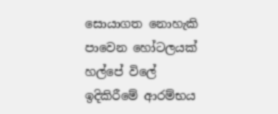සොයාගත නොහැකි පාවෙන හෝටලයක් හල්පේ විලේ ඉදිකිරීමේ ආරම්භය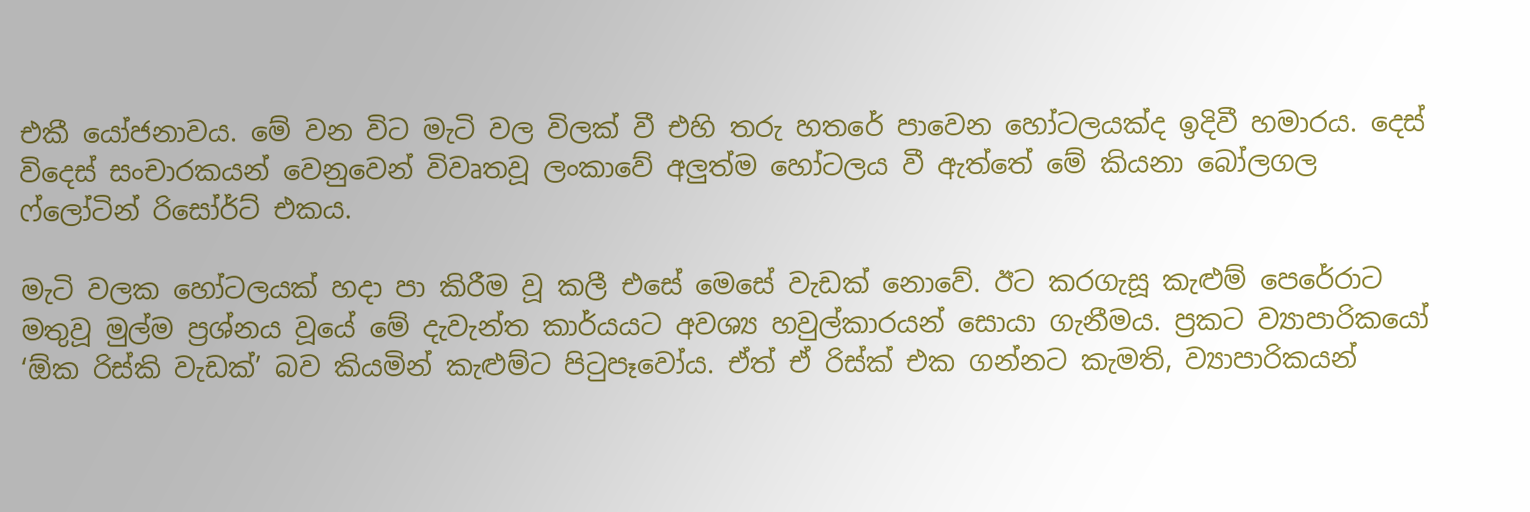එකී යෝජනාවය. මේ වන විට මැටි වල විලක් වී එහි තරු හතරේ පාවෙන හෝටලයක්ද ඉදිවී හමාරය. දෙස් විදෙස් සංචාරකයන් වෙනුවෙන් විවෘතවූ ලංකාවේ අලුත්ම හෝටලය වී ඇත්තේ මේ කියනා බෝලගල ෆ්ලෝටින් රිසෝර්ට් එකය.

මැටි වලක හෝටලයක් හදා පා කිරීම වූ කලී එසේ මෙසේ වැඩක් නොවේ. ඊට කරගැසූ කැළුම් පෙරේරාට මතුවූ මුල්ම ප්‍රශ්නය වූයේ මේ දැවැන්ත කාර්යයට අවශ්‍ය හවුල්කාරයන් සොයා ගැනීමය. ප්‍රකට ව්‍යාපාරිකයෝ ‘ඕක රිස්කි වැඩක්’ බව කියමින් කැළුම්ට පිටුපෑවෝය. ඒත් ඒ රිස්ක් එක ගන්නට කැමති, ව්‍යාපාරිකයන්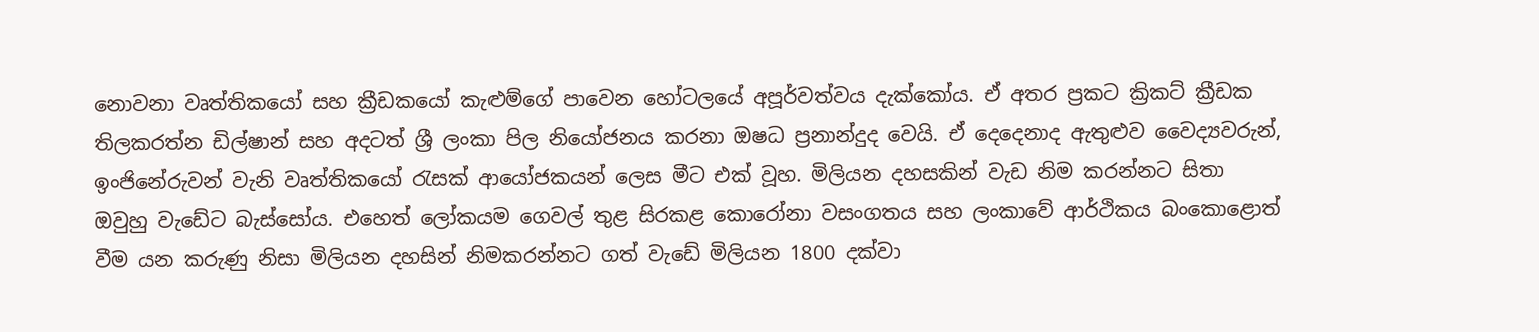නොවනා වෘත්තිකයෝ සහ ක්‍රීඩකයෝ කැළුම්ගේ පාවෙන හෝටලයේ අපූර්වත්වය දැක්කෝය. ඒ අතර ප්‍රකට ක්‍රිකට් ක්‍රීඩක තිලකරත්න ඩිල්ෂාන් සහ අදටත් ශ්‍රී ලංකා පිල නියෝජනය කරනා ඔෂධ ප්‍රනාන්දුද වෙයි. ඒ දෙදෙනාද ඇතුළුව වෛද්‍යවරුන්, ඉංජිනේරුවන් වැනි වෘත්තිකයෝ රැසක් ආයෝජකයන් ලෙස මීට එක් වූහ. මිලියන දහසකින් වැඩ නිම කරන්නට සිතා ඔවුහු වැඩේට බැස්සෝය. එහෙත් ලෝකයම ගෙවල් තුළ සිරකළ කොරෝනා වසංගතය සහ ලංකාවේ ආර්ථිකය බංකොළොත් වීම යන කරුණු නිසා මිලියන දහසින් නිමකරන්නට ගත් වැඩේ මිලියන 1800 දක්වා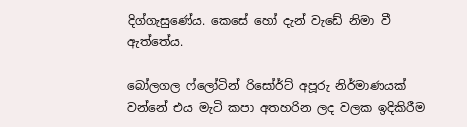දිග්ගැසුණේය. කෙසේ හෝ දැන් වැඩේ නිමා වී ඇත්තේය.

බෝලගල ෆ්ලෝටින් රිසෝර්ට් අපූරු නිර්මාණයක් වන්නේ එය මැටි කපා අතහරින ලද වලක ඉදිකිරීම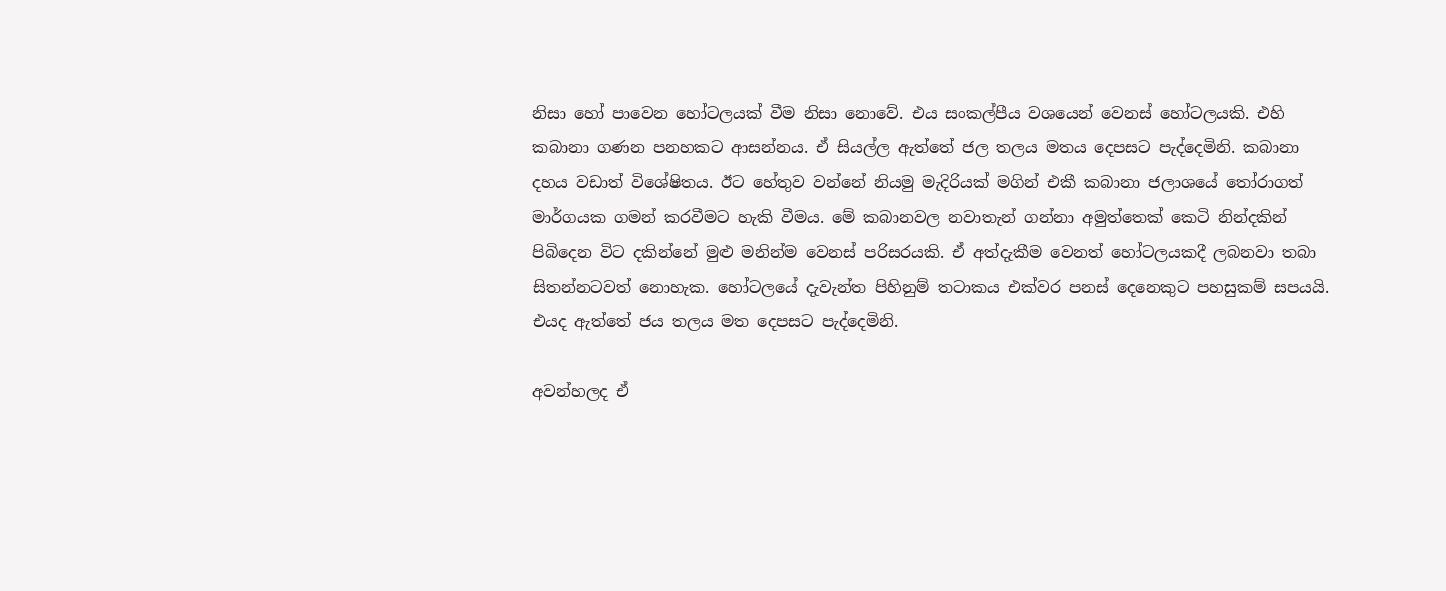නිසා හෝ පාවෙන හෝටලයක් වීම නිසා නොවේ. එය සංකල්පීය වශයෙන් වෙනස් හෝටලයකි. එහි කබානා ගණන පනහකට ආසන්නය. ඒ සියල්ල ඇත්තේ ජල තලය මතය දෙපසට පැද්දෙමිනි. කබානා දහය වඩාත් විශේෂිතය. ඊට හේතුව වන්නේ නියමු මැදිරියක් මගින් එකී කබානා ජලාශයේ තෝරාගත් මාර්ගයක ගමන් කරවීමට හැකි වීමය. මේ කබානවල නවාතැන් ගන්නා අමුත්තෙක් කෙටි නින්දකින් පිබිදෙන විට දකින්නේ මුළු මනින්ම වෙනස් පරිසරයකි. ඒ අත්දැකීම වෙනත් හෝටලයකදී ලබනවා තබා සිතන්නටවත් නොහැක. හෝටලයේ දැවැන්ත පිහිනුම් තටාකය එක්වර පනස් දෙනෙකුට පහසුකම් සපයයි. එයද ඇත්තේ ජය තලය මත දෙපසට පැද්දෙමිනි.

අවන්හලද ඒ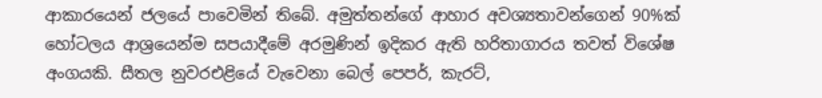ආකාරයෙන් ජලයේ පාවෙමින් තිබේ. අමුත්තන්ගේ ආහාර අවශ්‍යතාවන්ගෙන් 90%ක් හෝටලය ආශ්‍රයෙන්ම සපයාදීමේ අරමුණින් ඉදිකර ඇති හරිතාගාරය තවත් විශේෂ අංගයකි. සීතල නුවරඑළියේ වැවෙනා බෙල් පෙපර්, කැරට්,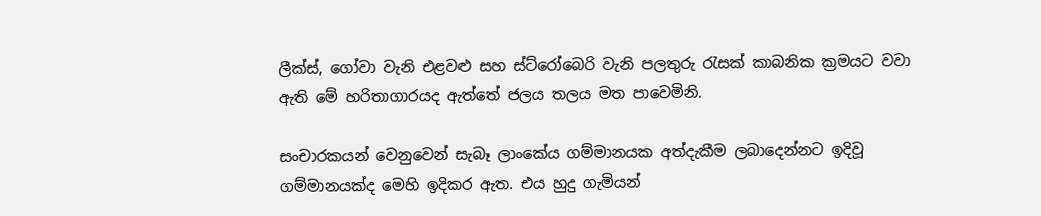ලීක්ස්, ගෝවා වැනි එළවළු සහ ස්ට්රෝබෙරි වැනි පලතුරු රැසක් කාබනික ක්‍රමයට වවා ඇති මේ හරිතාගාරයද ඇත්තේ ජලය තලය මත පාවෙමිනි.

සංචාරකයන් වෙනුවෙන් සැබෑ ලාංකේය ගම්මානයක අත්දැකීම ලබාදෙන්නට ඉදිවූ ගම්මානයක්ද මෙහි ඉදිකර ඇත. එය හුදු ගැමියන්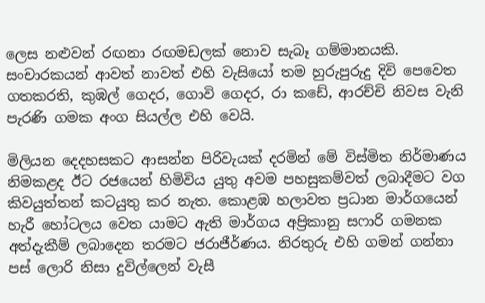ලෙස නළුවන් රඟනා රඟමඩලක් නොව සැබෑ ගම්මානයකි. සංචාරකයන් ආවත් නාවත් එහි වැසියෝ තම හුරුපුරුදු දිවි පෙවෙත ගතකරති, කුඹල් ගෙදර, ගොවි ගෙදර, රා කඩේ, ආරච්චි නිවස වැනි පැරණි ගමක අංග සියල්ල එහි වෙයි.

මිලියන දෙදහසකට ආසන්න පිරිවැයක් දරමින් මේ විස්මිත නිර්මාණය නිමකළද ඊට රජයෙන් හිමිවිය යුතු අවම පහසුකම්වත් ලබාදීමට වග කිවයුත්තන් කටයුතු කර නැත. කොළඹ හලාවත ප්‍රධාන මාර්ගයෙන් හැරී හෝටලය වෙත යාමට ඇති මාර්ගය අප්‍රිකානු සෆාරි ගමනක අත්දැකීම් ලබාදෙන තරමට ජරාජීර්ණය. නිරතුරු එහි ගමන් ගන්නා පස් ලොරි නිසා දුවිල්ලෙන් වැසී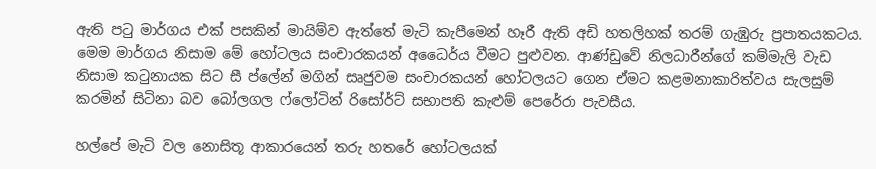ඇති පටු මාර්ගය එක් පසකින් මායිම්ව ඇත්තේ මැටි කැපීමෙන් හෑරී ඇති අඩි හතලිහක් තරම් ගැඹුරු ප්‍රපාතයකටය. මෙම මාර්ගය නිසාම මේ හෝටලය සංචාරකයන් අධෛර්ය වීමට පුළුවන. ආණ්ඩුවේ නිලධාරීන්ගේ කම්මැලි වැඩ නිසාම කටුනායක සිට සී ප්ලේන් මගින් සෘජුවම සංචාරකයන් හෝටලයට ගෙන ඒමට කළමනාකාරිත්වය සැලසුම් කරමින් සිටිනා බව බෝලගල ෆ්ලෝටින් රිසෝර්ට් සභාපති කැළුම් පෙරේරා පැවසීය.

හල්පේ මැටි වල නොසිතූ ආකාරයෙන් තරු හතරේ හෝටලයක්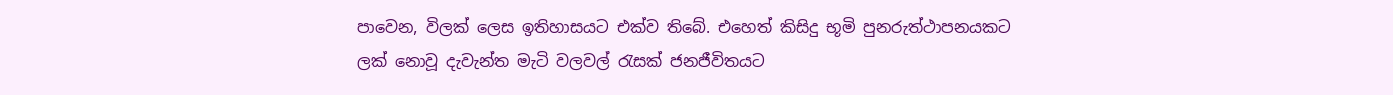පාවෙන, විලක් ලෙස ඉතිහාසයට එක්ව තිබේ. එහෙත් කිසිදු භූමි පුනරුත්ථාපනයකට ලක් නොවූ දැවැන්ත මැටි වලවල් රැසක් ජනජීවිතයට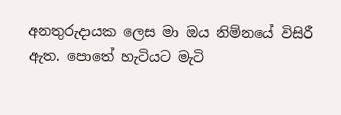අනතුරුදායක ලෙස මා ඔය නිම්නයේ විසිරී ඇත. පොතේ හැටියට මැටි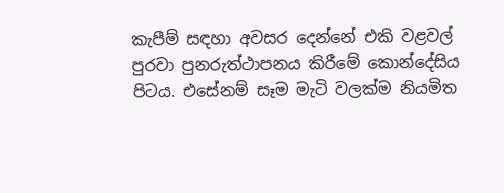කැපීම් සඳහා අවසර දෙන්නේ එකි වළවල් පුරවා පුනරුත්ථාපනය කිරීමේ කොන්දේසිය පිටය. එසේනම් සෑම මැටි වලක්ම නියමිත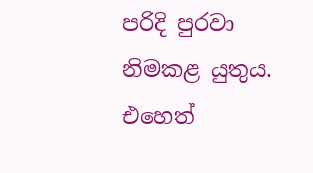පරිදි පුරවා නිමකළ යුතුය. එහෙත්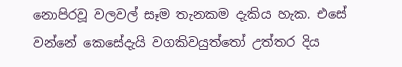නොපිරවූ වලවල් සෑම තැනකම දැකිය හැක. එසේ වන්නේ කෙසේදැයි වගකිවයුත්තෝ උත්තර දිය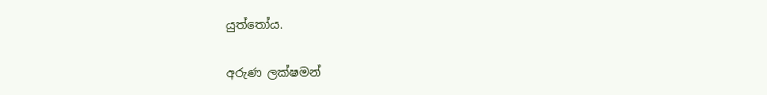යුත්තෝය.

අරුණ ලක්ෂමන්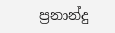ප්‍රනාන්දු